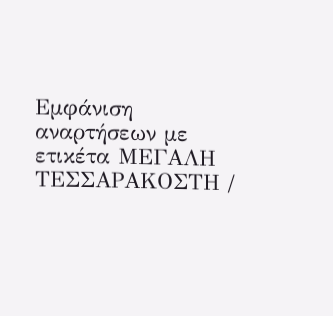Εμφάνιση αναρτήσεων με ετικέτα ΜΕΓΑΛΗ ΤΕΣΣΑΡΑΚΟΣΤΗ /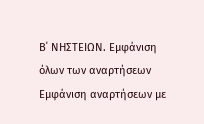Β΄ ΝΗΣΤΕΙΩΝ. Εμφάνιση όλων των αναρτήσεων
Εμφάνιση αναρτήσεων με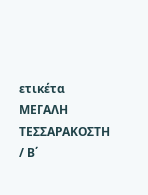ετικέτα ΜΕΓΑΛΗ ΤΕΣΣΑΡΑΚΟΣΤΗ / Β΄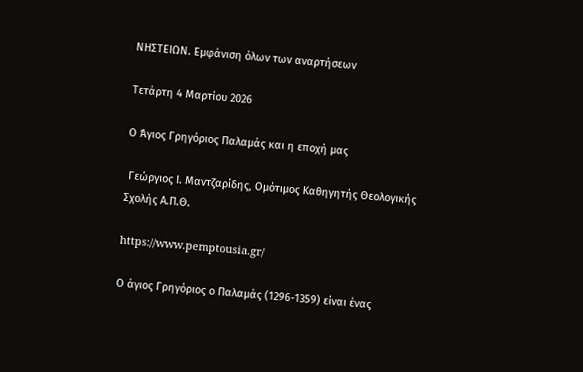ΝΗΣΤΕΙΩΝ. Εμφάνιση όλων των αναρτήσεων

Τετάρτη 4 Μαρτίου 2026

Ο Άγιος Γρηγόριος Παλαμάς και η εποχή μας

 Γεώργιος Ι. Μαντζαρίδης, Ομότιμος Καθηγητής Θεολογικής Σχολής Α.Π.Θ.

https://www.pemptousia.gr/

Ο άγιος Γρηγόριος ο Παλαμάς (1296-1359) είναι ένας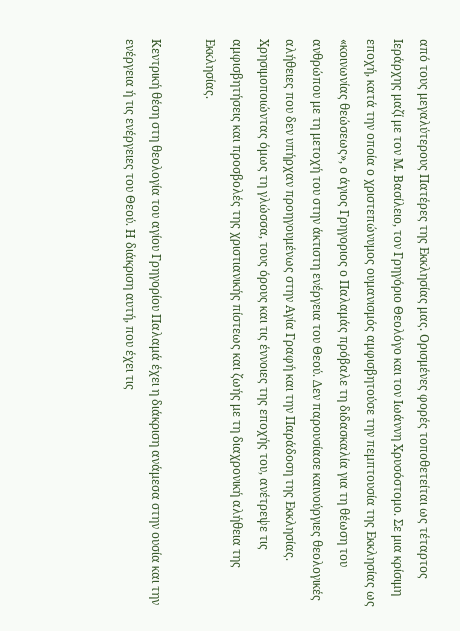από τους μεγαλύτερους Πατέρες της Εκκλησίας μας. Ορισμένες φορές τοποθετείται ως τέταρτος Ιεράρχης μαζί με τον Μ. Βασίλειο, τον Γρηγόριο Θεολόγο και τον Ιωάννη Χρυσόστομο. Σε μια κρίσιμη εποχή, κατά την οποία ο χριστεπώνυμος ουμανισμός αμφισβητούσε την πεμπτουσία της Εκκλησίας ως «κοινωνίας θεώσεως», ο άγιος Γρηγοριος ο Παλαμάς πρόβαλε τη διδασκαλία για τη θέωση του ανθρώπου με τη μετοχή του στην άκτιστη ενέργεια του Θεού. Δεν παρουσίασε καινούργιες θεολογικές αλήθειες που δεν υπήρχαν προηγουμένως στην Αγία Γραφή και την Παράδοση της Εκκλησίας. Χρησιμοποιώντας όμως τη γλώσσα, τους όρους και τις έννοιες της εποχής του, ανέτρεψε τις αμφισβητήσεις και προσβολές της χριστιανικής πίστεως και ζωής με τη διαχρονική αλήθεια της Εκκλησίας.

Κεντρική θέση στη θεολογία του αγίου Γρηγορίου Παλαμά έχει η διάκριση ανάμεσα στην ουσία και την ενέργεια ή τις ενέργειες του Θεού. Η διάκριση αυτή, που έχει τις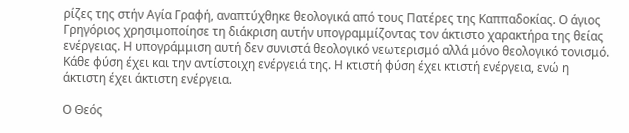ρίζες της στήν Αγία Γραφή, αναπτύχθηκε θεολογικά από τους Πατέρες της Καππαδοκίας. Ο άγιος Γρηγόριος χρησιμοποίησε τη διάκριση αυτήν υπογραμμίζοντας τον άκτιστο χαρακτήρα της θείας ενέργειας. Η υπογράμμιση αυτή δεν συνιστά θεολογικό νεωτερισμό αλλά μόνο θεολογικό τονισμό. Κάθε φύση έχει και την αντίστοιχη ενέργειά της. Η κτιστή φύση έχει κτιστή ενέργεια, ενώ η άκτιστη έχει άκτιστη ενέργεια.

Ο Θεός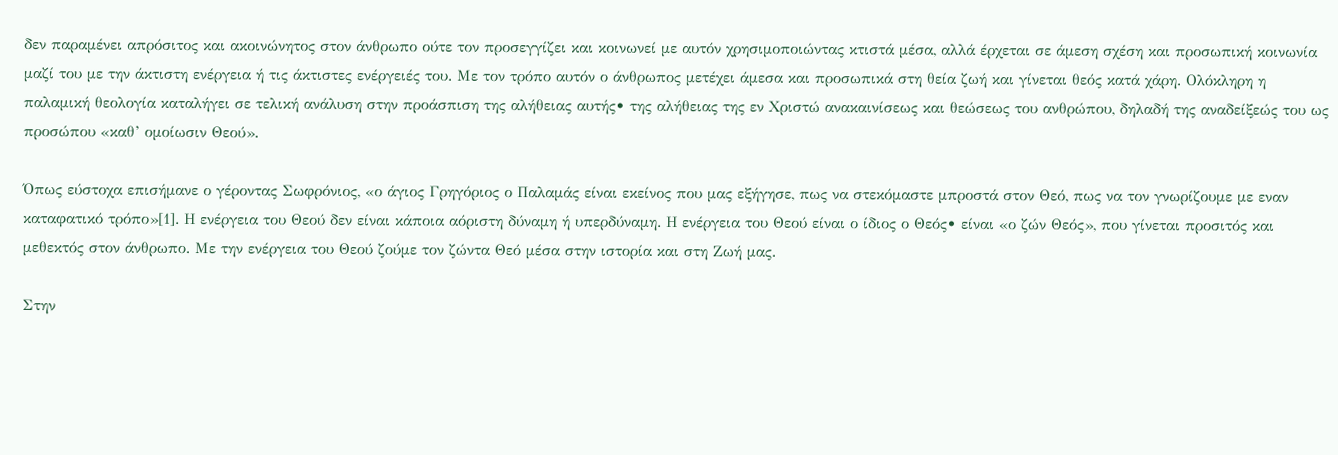δεν παραμένει απρόσιτος και ακοινώνητος στον άνθρωπο ούτε τον προσεγγίζει και κοινωνεί με αυτόν χρησιμοποιώντας κτιστά μέσα, αλλά έρχεται σε άμεση σχέση και προσωπική κοινωνία μαζί του με την άκτιστη ενέργεια ή τις άκτιστες ενέργειές του. Με τον τρόπο αυτόν ο άνθρωπος μετέχει άμεσα και προσωπικά στη θεία ζωή και γίνεται θεός κατά χάρη. Ολόκληρη η παλαμική θεολογία καταλήγει σε τελική ανάλυση στην προάσπιση της αλήθειας αυτής• της αλήθειας της εν Χριστώ ανακαινίσεως και θεώσεως του ανθρώπου, δηλαδή της αναδείξεώς του ως προσώπου «καθ’ ομοίωσιν Θεού».

Όπως εύστοχα επισήμανε ο γέροντας Σωφρόνιος, «ο άγιος Γρηγόριος ο Παλαμάς είναι εκείνος που μας εξήγησε, πως να στεκόμαστε μπροστά στον Θεό, πως να τον γνωρίζουμε με εναν καταφατικό τρόπο»[1]. Η ενέργεια του Θεού δεν είναι κάποια αόριστη δύναμη ή υπερδύναμη. Η ενέργεια του Θεού είναι ο ίδιος ο Θεός• είναι «ο ζών Θεός», που γίνεται προσιτός και μεθεκτός στον άνθρωπο. Με την ενέργεια του Θεού ζούμε τον ζώντα Θεό μέσα στην ιστορία και στη Ζωή μας.

Στην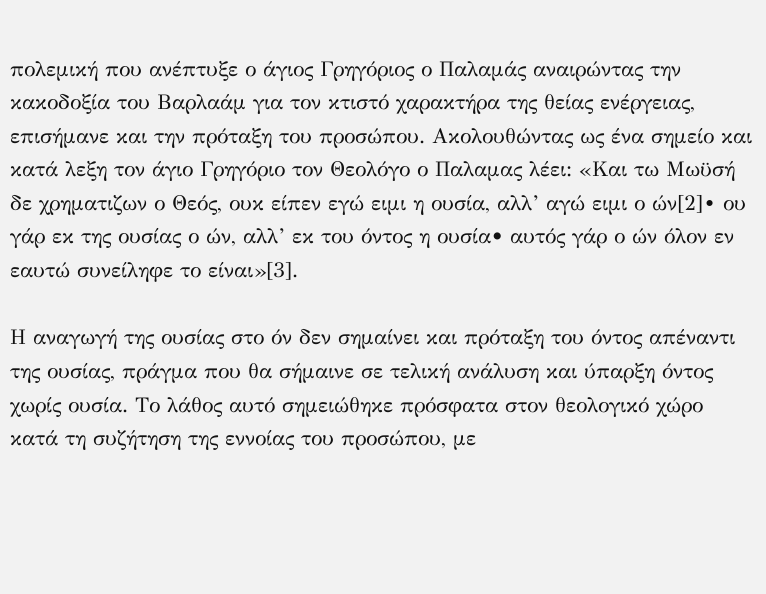πολεμική που ανέπτυξε ο άγιος Γρηγόριος ο Παλαμάς αναιρώντας την κακοδοξία του Βαρλαάμ για τον κτιστό χαρακτήρα της θείας ενέργειας, επισήμανε και την πρόταξη του προσώπου. Ακολουθώντας ως ένα σημείο και κατά λεξη τον άγιο Γρηγόριο τον Θεολόγο ο Παλαμας λέει: «Και τω Μωϋσή δε χρηματιζων ο Θεός, ουκ είπεν εγώ ειμι η ουσία, αλλ’ αγώ ειμι ο ών[2]∙ ου γάρ εκ της ουσίας ο ών, αλλ’ εκ του όντος η ουσία• αυτός γάρ ο ών όλον εν εαυτώ συνείληφε το είναι»[3].

Η αναγωγή της ουσίας στο όν δεν σημαίνει και πρόταξη του όντος απέναντι της ουσίας, πράγμα που θα σήμαινε σε τελική ανάλυση και ύπαρξη όντος χωρίς ουσία. Το λάθος αυτό σημειώθηκε πρόσφατα στον θεολογικό χώρο κατά τη συζήτηση της εννοίας του προσώπου, με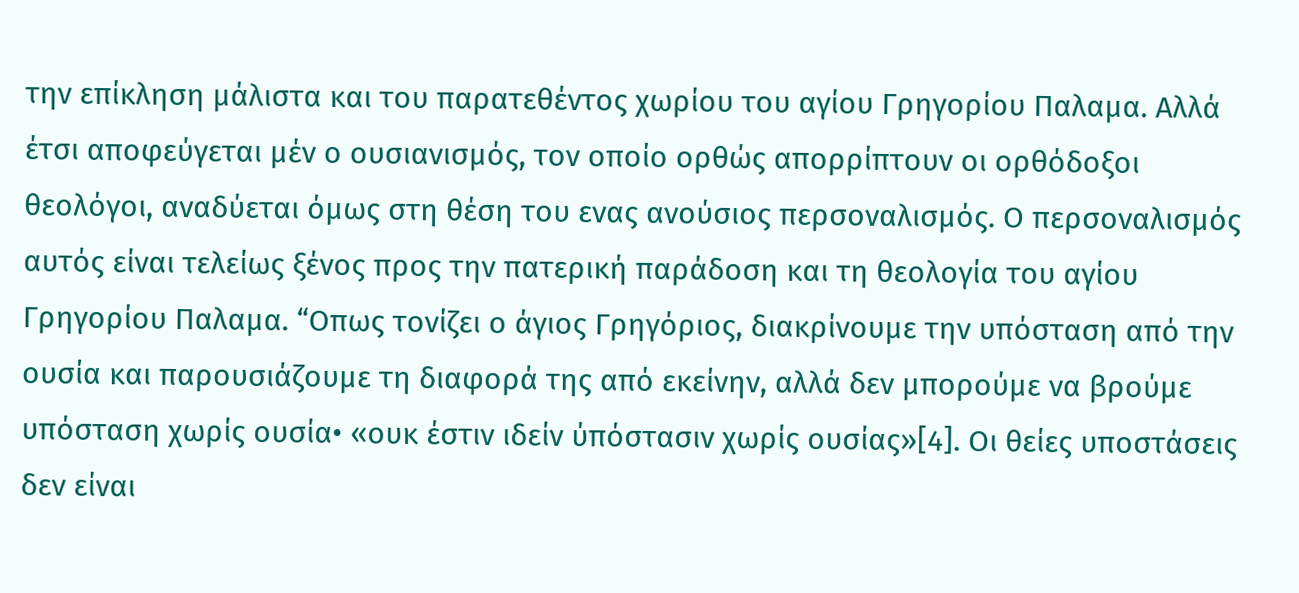την επίκληση μάλιστα και του παρατεθέντος χωρίου του αγίου Γρηγορίου Παλαμα. Αλλά έτσι αποφεύγεται μέν ο ουσιανισμός, τον οποίο ορθώς απορρίπτουν οι ορθόδοξοι θεολόγοι, αναδύεται όμως στη θέση του ενας ανούσιος περσοναλισμός. Ο περσοναλισμός αυτός είναι τελείως ξένος προς την πατερική παράδοση και τη θεολογία του αγίου Γρηγορίου Παλαμα. “Οπως τονίζει ο άγιος Γρηγόριος, διακρίνουμε την υπόσταση από την ουσία και παρουσιάζουμε τη διαφορά της από εκείνην, αλλά δεν μπορούμε να βρούμε υπόσταση χωρίς ουσία• «ουκ έστιν ιδείν ύπόστασιν χωρίς ουσίας»[4]. Οι θείες υποστάσεις δεν είναι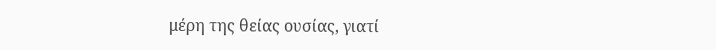μέρη της θείας ουσίας, γιατί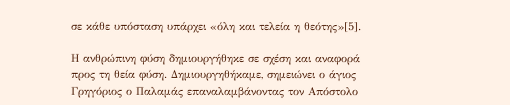σε κάθε υπόσταση υπάρχει «όλη και τελεία η θεότης»[5].

Η ανθρώπινη φύση δημιουργήθηκε σε σχέση και αναφορά προς τη θεία φύση. Δημιουργηθήκαμε, σημειώνει ο άγιος Γρηγόριος ο Παλαμάς επαναλαμβάνοντας τον Απόστολο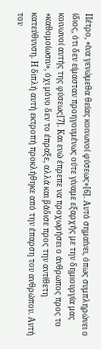Πέτρο, «ίνα γενώμεθα θείας κοινωνοί φύσεως»[6]. Αυτό σημαίνει, όπως συμπληρώνει ο ίδιος, ότι δεν είμασταν προηγουμένως ούτε γίναμε εξαρχής με την δημιουργία μας κοινωνοί αυτής της φύσεως[7]. Και ενώ έπρεπε να προχωρήσει ο άνθρωπος προς το «καθομοίωσιν», όχι μόνο δεν το έπραξε, αλλά και βάδισε προς την αντίθετη κατεύθυνση. Η διπλή αυτή εκτροπή προκλήθηκε από την έπαρση του ανθρώπου. Αυτή τον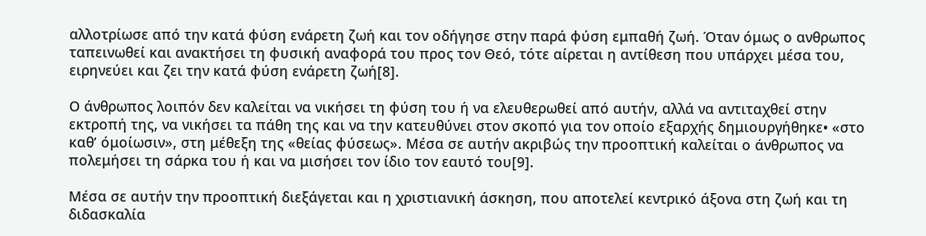αλλοτρίωσε από την κατά φύση ενάρετη ζωή και τον οδήγησε στην παρά φύση εμπαθή ζωή. Όταν όμως ο ανθρωπος ταπεινωθεί και ανακτήσει τη φυσική αναφορά του προς τον Θεό, τότε αίρεται η αντίθεση που υπάρχει μέσα του, ειρηνεύει και ζει την κατά φύση ενάρετη ζωή[8].

Ο άνθρωπος λοιπόν δεν καλείται να νικήσει τη φύση του ή να ελευθερωθεί από αυτήν, αλλά να αντιταχθεί στην εκτροπή της, να νικήσει τα πάθη της και να την κατευθύνει στον σκοπό για τον οποίο εξαρχής δημιουργήθηκε• «στο καθ’ όμοίωσιν», στη μέθεξη της «θείας φύσεως». Μέσα σε αυτήν ακριβώς την προοπτική καλείται ο άνθρωπος να πολεμήσει τη σάρκα του ή και να μισήσει τον ίδιο τον εαυτό του[9].

Μέσα σε αυτήν την προοπτική διεξάγεται και η χριστιανική άσκηση, που αποτελεί κεντρικό άξονα στη ζωή και τη διδασκαλία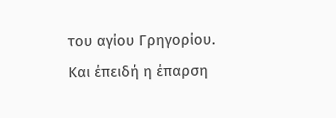του αγίου Γρηγορίου. Και έπειδή η έπαρση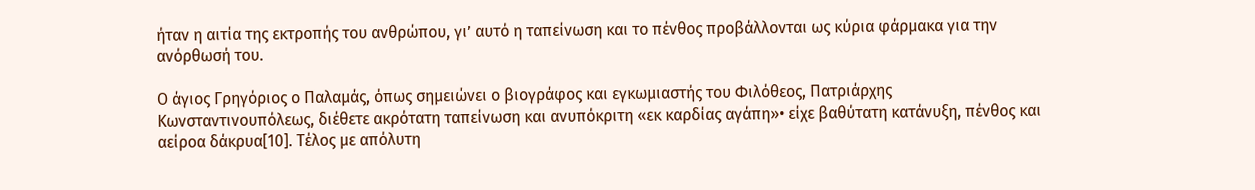ήταν η αιτία της εκτροπής του ανθρώπου, γι’ αυτό η ταπείνωση και το πένθος προβάλλονται ως κύρια φάρμακα για την ανόρθωσή του.

Ο άγιος Γρηγόριος ο Παλαμάς, όπως σημειώνει ο βιογράφος και εγκωμιαστής του Φιλόθεος, Πατριάρχης Κωνσταντινουπόλεως, διέθετε ακρότατη ταπείνωση και ανυπόκριτη «εκ καρδίας αγάπη»• είχε βαθύτατη κατάνυξη, πένθος και αείροα δάκρυα[10]. Τέλος με απόλυτη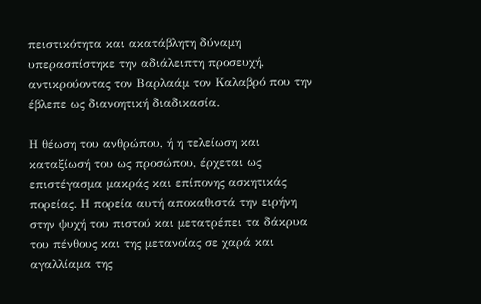πειστικότητα και ακατάβλητη δύναμη υπερασπίστηκε την αδιάλειπτη προσευχή, αντικρούοντας τον Βαρλαάμ τον Καλαβρό που την έβλεπε ως διανοητική διαδικασία.

Η θέωση του ανθρώπου, ή η τελείωση και καταξίωσή του ως προσώπου, έρχεται ως επιστέγασμα μακράς και επίπονης ασκητικάς πορείας. Η πορεία αυτή αποκαθιστά την ειρήνη στην ψυχή του πιστού και μετατρέπει τα δάκρυα του πένθους και της μετανοίας σε χαρά και αγαλλίαμα της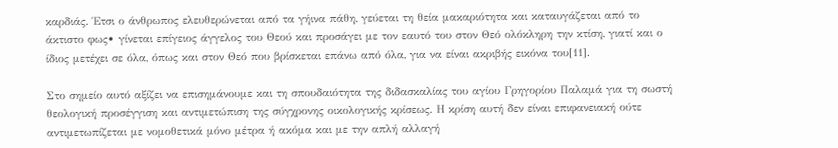καρδιάς. Έτσι ο άνθρωπος ελευθερώνεται από τα γήινα πάθη, γεύεται τη θεία μακαριότητα και καταυγάζεται από το άκτιστο φως• γίνεται επίγειος άγγελος του Θεού και προσάγει με τον εαυτό του στον Θεό ολόκληρη την κτίση, γιατί και ο ίδιος μετέχει σε όλα, όπως και στον Θεό που βρίσκεται επάνω από όλα, για να είναι ακριβής εικόνα του[11].

Στο σημείο αυτό αξίζει να επισημάνουμε και τη σπουδαιότητα της διδασκαλίας του αγίου Γρηγορίου Παλαμά για τη σωστή θεολογική προσέγγιση και αντιμετώπιση της σύγχρονης οικολογικής κρίσεως. Η κρίση αυτή δεν είναι επιφανειακή ούτε αντιμετωπίζεται με νομοθετικά μόνο μέτρα ή ακόμα και με την απλή αλλαγή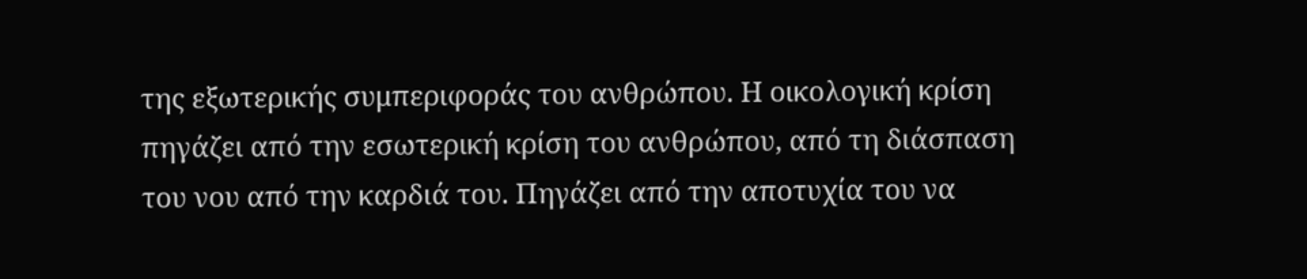της εξωτερικής συμπεριφοράς του ανθρώπου. Η οικολογική κρίση πηγάζει από την εσωτερική κρίση του ανθρώπου, από τη διάσπαση του νου από την καρδιά του. Πηγάζει από την αποτυχία του να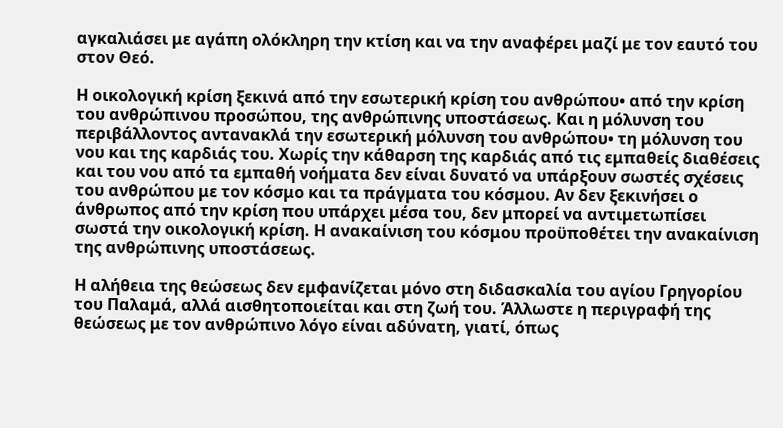αγκαλιάσει με αγάπη ολόκληρη την κτίση και να την αναφέρει μαζί με τον εαυτό του στον Θεό.

Η οικολογική κρίση ξεκινά από την εσωτερική κρίση του ανθρώπου• από την κρίση του ανθρώπινου προσώπου, της ανθρώπινης υποστάσεως. Και η μόλυνση του περιβάλλοντος αντανακλά την εσωτερική μόλυνση του ανθρώπου• τη μόλυνση του νου και της καρδιάς του. Χωρίς την κάθαρση της καρδιάς από τις εμπαθείς διαθέσεις και του νου από τα εμπαθή νοήματα δεν είναι δυνατό να υπάρξουν σωστές σχέσεις του ανθρώπου με τον κόσμο και τα πράγματα του κόσμου. Αν δεν ξεκινήσει ο άνθρωπος από την κρίση που υπάρχει μέσα του, δεν μπορεί να αντιμετωπίσει σωστά την οικολογική κρίση. Η ανακαίνιση του κόσμου προϋποθέτει την ανακαίνιση της ανθρώπινης υποστάσεως.

Η αλήθεια της θεώσεως δεν εμφανίζεται μόνο στη διδασκαλία του αγίου Γρηγορίου του Παλαμά, αλλά αισθητοποιείται και στη ζωή του. Άλλωστε η περιγραφή της θεώσεως με τον ανθρώπινο λόγο είναι αδύνατη, γιατί, όπως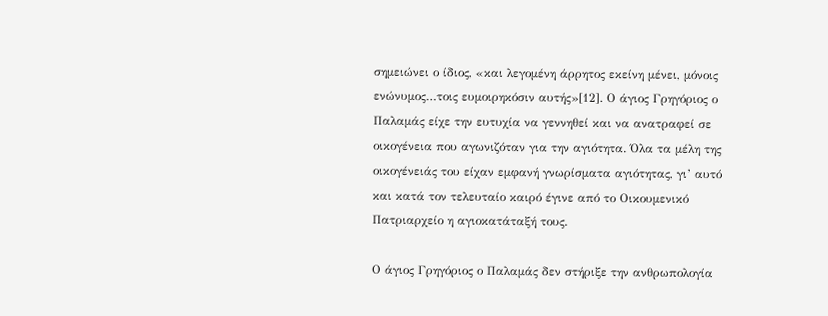σημειώνει ο ίδιος, «και λεγομένη άρρητος εκείνη μένει, μόνοις ενώνυμος…τοις ευμοιρηκόσιν αυτής»[12]. Ο άγιος Γρηγόριος ο Παλαμάς είχε την ευτυχία να γεννηθεί και να ανατραφεί σε οικογένεια που αγωνιζόταν για την αγιότητα. Όλα τα μέλη της οικογένειάς του είχαν εμφανή γνωρίσματα αγιότητας, γι’ αυτό και κατά τον τελευταίο καιρό έγινε από το Οικουμενικό Πατριαρχείο η αγιοκατάταξή τους.

Ο άγιος Γρηγόριος ο Παλαμάς δεν στήριξε την ανθρωπολογία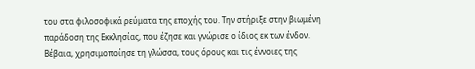του στα φιλοσοφικά ρεύματα της εποχής του. Την στήριξε στην βιωμένη παράδοση της Εκκλησίας, που έζησε και γνώρισε ο ίδιος εκ των ένδον. Βέβαια, χρησιμοποίησε τη γλώσσα, τους όρους και τις έννοιες της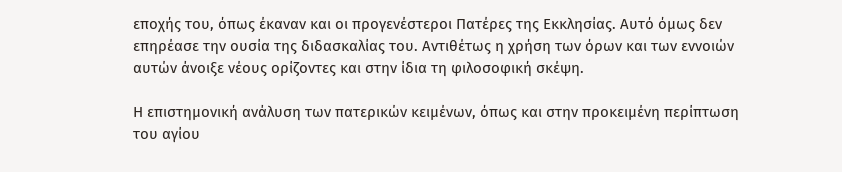εποχής του, όπως έκαναν και οι προγενέστεροι Πατέρες της Εκκλησίας. Αυτό όμως δεν επηρέασε την ουσία της διδασκαλίας του. Αντιθέτως η χρήση των όρων και των εννοιών αυτών άνοιξε νέους ορίζοντες και στην ίδια τη φιλοσοφική σκέψη.

Η επιστημονική ανάλυση των πατερικών κειμένων, όπως και στην προκειμένη περίπτωση του αγίου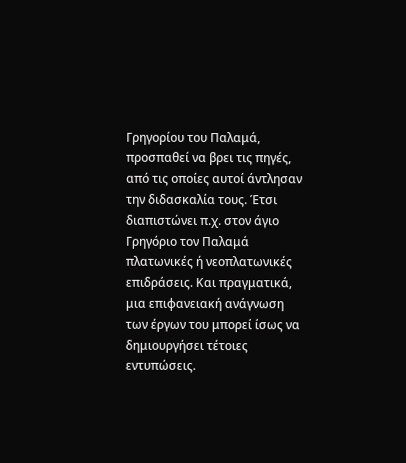Γρηγορίου του Παλαμά, προσπαθεί να βρει τις πηγές, από τις οποίες αυτοί άντλησαν την διδασκαλία τους. Έτσι διαπιστώνει π.χ. στον άγιο Γρηγόριο τον Παλαμά πλατωνικές ή νεοπλατωνικές επιδράσεις. Και πραγματικά, μια επιφανειακή ανάγνωση των έργων του μπορεί ίσως να δημιουργήσει τέτοιες εντυπώσεις.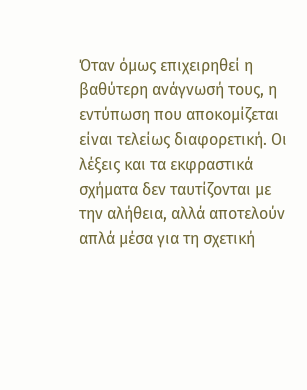Όταν όμως επιχειρηθεί η βαθύτερη ανάγνωσή τους, η εντύπωση που αποκομίζεται είναι τελείως διαφορετική. Οι λέξεις και τα εκφραστικά σχήματα δεν ταυτίζονται με την αλήθεια, αλλά αποτελούν απλά μέσα για τη σχετική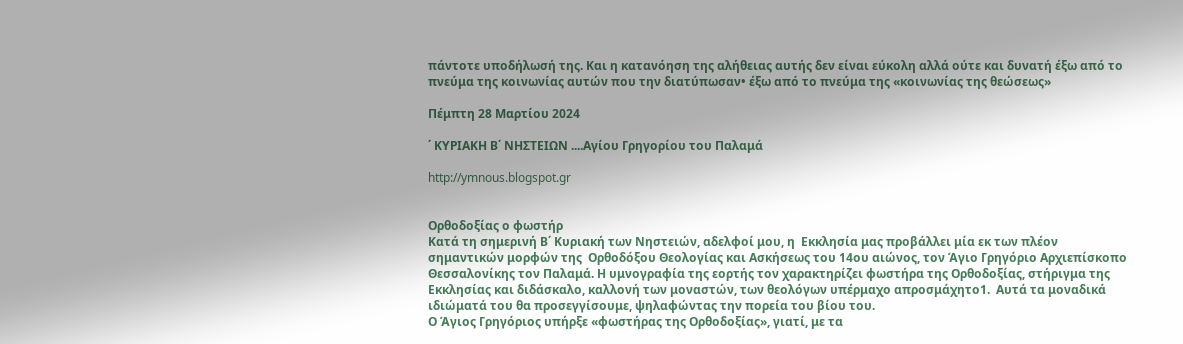πάντοτε υποδήλωσή της. Και η κατανόηση της αλήθειας αυτής δεν είναι εύκολη αλλά ούτε και δυνατή έξω από το πνεύμα της κοινωνίας αυτών που την διατύπωσαν• έξω από το πνεύμα της «κοινωνίας της θεώσεως»

Πέμπτη 28 Μαρτίου 2024

΄ ΚΥΡΙΑΚΗ Β΄ ΝΗΣΤΕΙΩΝ ....Αγίου Γρηγορίου του Παλαμά

http://ymnous.blogspot.gr


Ορθοδοξίας ο φωστήρ
Κατά τη σημερινή Β΄ Κυριακή των Νηστειών, αδελφοί μου, η  Εκκλησία μας προβάλλει μία εκ των πλέον σημαντικών μορφών της  Ορθοδόξου Θεολογίας και Ασκήσεως του 14ου αιώνος, τον Άγιο Γρηγόριο Αρχιεπίσκοπο Θεσσαλονίκης τον Παλαμά. Η υμνογραφία της εορτής τον χαρακτηρίζει φωστήρα της Ορθοδοξίας, στήριγμα της Εκκλησίας και διδάσκαλο, καλλονή των μοναστών, των θεολόγων υπέρμαχο απροσμάχητο1.  Αυτά τα μοναδικά ιδιώματά του θα προσεγγίσουμε, ψηλαφώντας την πορεία του βίου του.
Ο Άγιος Γρηγόριος υπήρξε «φωστήρας της Ορθοδοξίας», γιατί, με τα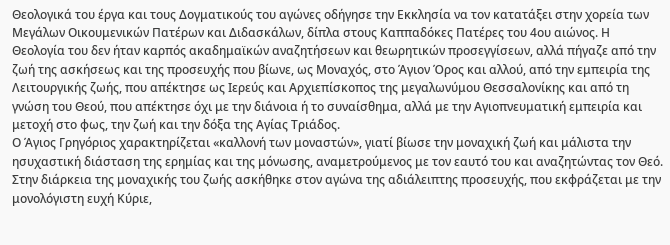Θεολογικά του έργα και τους Δογματικούς του αγώνες οδήγησε την Εκκλησία να τον κατατάξει στην χορεία των Μεγάλων Οικουμενικών Πατέρων και Διδασκάλων, δίπλα στους Καππαδόκες Πατέρες του 4ου αιώνος. Η Θεολογία του δεν ήταν καρπός ακαδημαϊκών αναζητήσεων και θεωρητικών προσεγγίσεων, αλλά πήγαζε από την ζωή της ασκήσεως και της προσευχής που βίωνε, ως Μοναχός, στο Άγιον Όρος και αλλού, από την εμπειρία της Λειτουργικής ζωής, που απέκτησε ως Ιερεύς και Αρχιεπίσκοπος της μεγαλωνύμου Θεσσαλονίκης και από τη γνώση του Θεού, που απέκτησε όχι με την διάνοια ή το συναίσθημα, αλλά με την Αγιοπνευματική εμπειρία και μετοχή στο φως, την ζωή και την δόξα της Αγίας Τριάδος.
Ο Άγιος Γρηγόριος χαρακτηρίζεται «καλλονή των μοναστών», γιατί βίωσε την μοναχική ζωή και μάλιστα την ησυχαστική διάσταση της ερημίας και της μόνωσης, αναμετρούμενος με τον εαυτό του και αναζητώντας τον Θεό. Στην διάρκεια της μοναχικής του ζωής ασκήθηκε στον αγώνα της αδιάλειπτης προσευχής, που εκφράζεται με την μονολόγιστη ευχή Κύριε,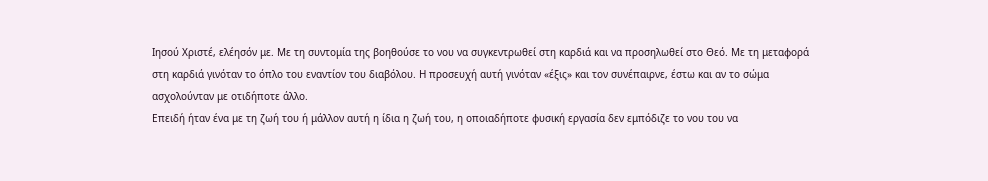Ιησού Χριστέ, ελέησόν με. Με τη συντομία της βοηθούσε το νου να συγκεντρωθεί στη καρδιά και να προσηλωθεί στο Θεό. Με τη μεταφορά στη καρδιά γινόταν το όπλο του εναντίον του διαβόλου. Η προσευχή αυτή γινόταν «έξις» και τον συνέπαιρνε, έστω και αν το σώμα ασχολούνταν με οτιδήποτε άλλο.
Επειδή ήταν ένα με τη ζωή του ή μάλλον αυτή η ίδια η ζωή του, η οποιαδήποτε φυσική εργασία δεν εμπόδιζε το νου του να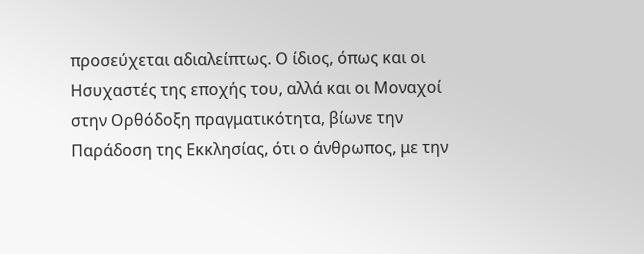προσεύχεται αδιαλείπτως. Ο ίδιος, όπως και οι Ησυχαστές της εποχής του, αλλά και οι Μοναχοί στην Ορθόδοξη πραγματικότητα, βίωνε την Παράδοση της Εκκλησίας, ότι ο άνθρωπος, με την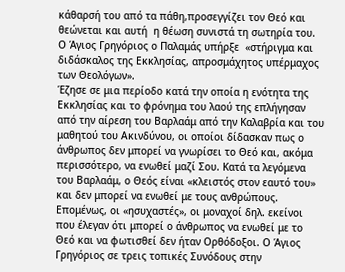κάθαρσή του από τα πάθη,προσεγγίζει τον Θεό και θεώνεται και αυτή  η θέωση συνιστά τη σωτηρία του.
Ο Άγιος Γρηγόριος ο Παλαμάς υπήρξε  «στήριγμα και διδάσκαλος της Εκκλησίας, απροσμάχητος υπέρμαχος των Θεολόγων».
Έζησε σε μια περίοδο κατά την οποία η ενότητα της Εκκλησίας και το φρόνημα του λαού της επλήγησαν από την αίρεση του Βαρλαάμ από την Καλαβρία και του μαθητού του Ακινδύνου, οι οποίοι δίδασκαν πως ο άνθρωπος δεν μπορεί να γνωρίσει το Θεό και, ακόμα περισσότερο, να ενωθεί μαζί Σου. Κατά τα λεγόμενα του Βαρλαάμ, ο Θεός είναι «κλειστός στον εαυτό του» και δεν μπορεί να ενωθεί με τους ανθρώπους. Επομένως, οι «ησυχαστές», οι μοναχοί δηλ. εκείνοι που έλεγαν ότι μπορεί ο άνθρωπος να ενωθεί με το Θεό και να φωτισθεί δεν ήταν Ορθόδοξοι. Ο Άγιος Γρηγόριος σε τρεις τοπικές Συνόδους στην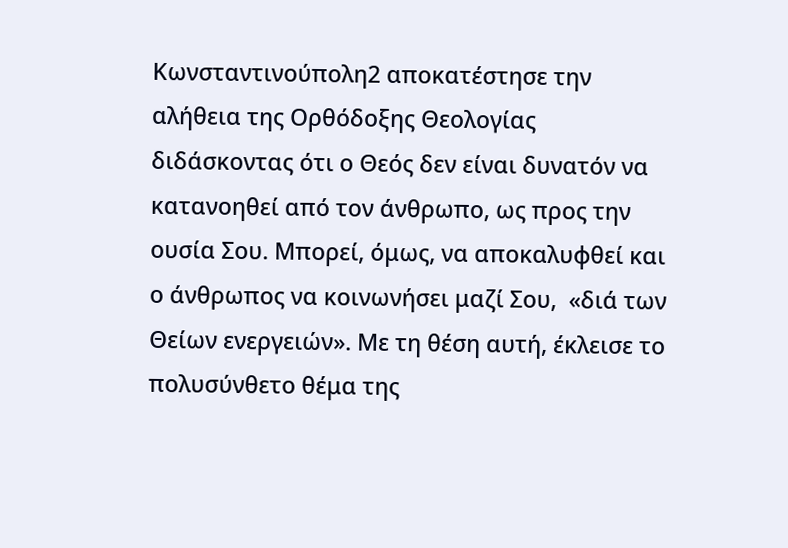Κωνσταντινούπολη2 αποκατέστησε την αλήθεια της Ορθόδοξης Θεολογίας διδάσκοντας ότι ο Θεός δεν είναι δυνατόν να κατανοηθεί από τον άνθρωπο, ως προς την ουσία Σου. Μπορεί, όμως, να αποκαλυφθεί και ο άνθρωπος να κοινωνήσει μαζί Σου,  «διά των Θείων ενεργειών». Με τη θέση αυτή, έκλεισε το πολυσύνθετο θέμα της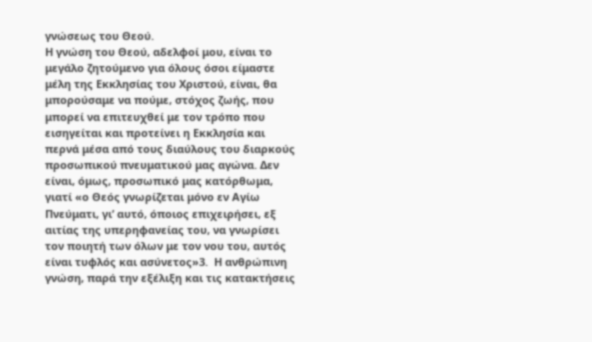γνώσεως του Θεού.
Η γνώση του Θεού, αδελφοί μου, είναι το μεγάλο ζητούμενο για όλους όσοι είμαστε μέλη της Εκκλησίας του Χριστού, είναι, θα μπορούσαμε να πούμε, στόχος ζωής, που μπορεί να επιτευχθεί με τον τρόπο που εισηγείται και προτείνει η Εκκλησία και περνά μέσα από τους διαύλους του διαρκούς προσωπικού πνευματικού μας αγώνα. Δεν είναι, όμως, προσωπικό μας κατόρθωμα, γιατί «ο Θεός γνωρίζεται μόνο εν Αγίω Πνεύματι, γι’ αυτό, όποιος επιχειρήσει, εξ αιτίας της υπερηφανείας του, να γνωρίσει τον ποιητή των όλων με τον νου του, αυτός είναι τυφλός και ασύνετος»3.  Η ανθρώπινη γνώση, παρά την εξέλιξη και τις κατακτήσεις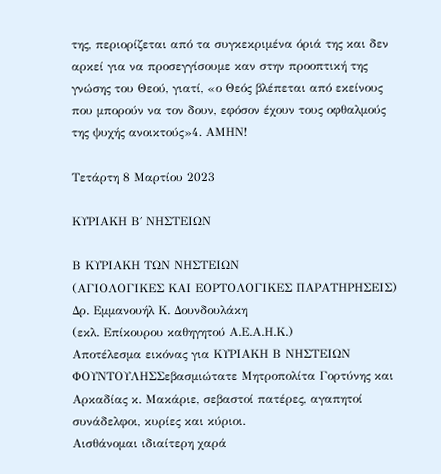της, περιορίζεται από τα συγκεκριμένα όριά της και δεν αρκεί για να προσεγγίσουμε καν στην προοπτική της γνώσης του Θεού, γιατί, «ο Θεός βλέπεται από εκείνους που μπορούν να τον δουν, εφόσον έχουν τους οφθαλμούς της ψυχής ανοικτούς»4. ΑΜΗΝ!

Τετάρτη 8 Μαρτίου 2023

ΚΥΡΙΑΚΗ Β΄ ΝΗΣΤΕΙΩΝ

Β ΚΥΡΙΑΚΗ ΤΩΝ ΝΗΣΤΕΙΩΝ
(ΑΓΙΟΛΟΓΙΚΕΣ ΚΑΙ ΕΟΡΤΟΛΟΓΙΚΕΣ ΠΑΡΑΤΗΡΗΣΕΙΣ)
Δρ. Εμμανουήλ Κ. Δουνδουλάκη
(εκλ. Επίκουρου καθηγητού Α.Ε.Α.Η.Κ.)
Αποτέλεσμα εικόνας για ΚΥΡΙΑΚΗ Β ΝΗΣΤΕΙΩΝ ΦΟΥΝΤΟΥΛΗΣΣεβασμιώτατε Μητροπολίτα Γορτύνης και Αρκαδίας κ. Μακάριε, σεβαστοί πατέρες, αγαπητοί συνάδελφοι, κυρίες και κύριοι.
Αισθάνομαι ιδιαίτερη χαρά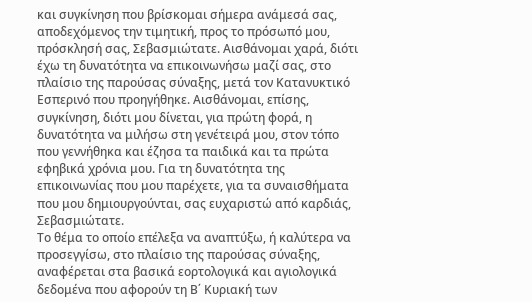και συγκίνηση που βρίσκομαι σήμερα ανάμεσά σας, αποδεχόμενος την τιμητική, προς το πρόσωπό μου, πρόσκλησή σας, Σεβασμιώτατε. Αισθάνομαι χαρά, διότι έχω τη δυνατότητα να επικοινωνήσω μαζί σας, στο πλαίσιο της παρούσας σύναξης, μετά τον Κατανυκτικό Εσπερινό που προηγήθηκε. Αισθάνομαι, επίσης, συγκίνηση, διότι μου δίνεται, για πρώτη φορά, η δυνατότητα να μιλήσω στη γενέτειρά μου, στον τόπο που γεννήθηκα και έζησα τα παιδικά και τα πρώτα εφηβικά χρόνια μου. Για τη δυνατότητα της επικοινωνίας που μου παρέχετε, για τα συναισθήματα που μου δημιουργούνται, σας ευχαριστώ από καρδιάς, Σεβασμιώτατε.
Το θέμα το οποίο επέλεξα να αναπτύξω, ή καλύτερα να προσεγγίσω, στο πλαίσιο της παρούσας σύναξης, αναφέρεται στα βασικά εορτολογικά και αγιολογικά δεδομένα που αφορούν τη Β΄ Κυριακή των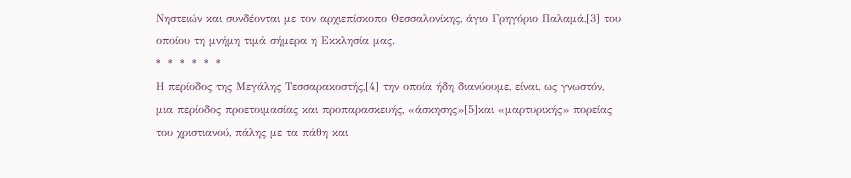Νηστειών και συνδέονται με τον αρχιεπίσκοπο Θεσσαλονίκης, άγιο Γρηγόριο Παλαμά,[3] του οποίου τη μνήμη τιμά σήμερα η Εκκλησία μας.
*  *  *  *  *  *
Η περίοδος της Μεγάλης Τεσσαρακοστής,[4] την οποία ήδη διανύουμε, είναι, ως γνωστόν, μια περίοδος προετοιμασίας και προπαρασκευής, «άσκησης»[5]και «μαρτυρικής» πορείας του χριστιανού, πάλης με τα πάθη και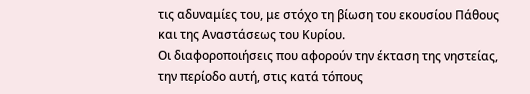τις αδυναμίες του, με στόχο τη βίωση του εκουσίου Πάθους και της Αναστάσεως του Κυρίου.
Οι διαφοροποιήσεις που αφορούν την έκταση της νηστείας, την περίοδο αυτή, στις κατά τόπους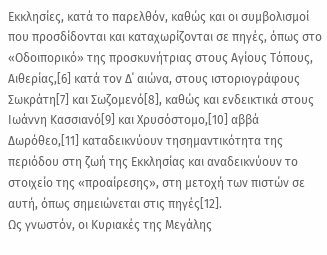Εκκλησίες, κατά το παρελθόν, καθώς και οι συμβολισμοί που προσδίδονται και καταχωρίζονται σε πηγές, όπως στο «Οδοιπορικό» της προσκυνήτριας στους Αγίους Τόπους, Αιθερίας,[6] κατά τον Δ΄ αιώνα, στους ιστοριογράφους Σωκράτη[7] και Σωζομενό[8], καθώς και ενδεικτικά στους Ιωάννη Κασσιανό[9] και Χρυσόστομο,[10] αββά Δωρόθεο,[11] καταδεικνύουν τησημαντικότητα της περιόδου στη ζωή της Εκκλησίας και αναδεικνύουν το στοιχείο της «προαίρεσης», στη μετοχή των πιστών σε αυτή, όπως σημειώνεται στις πηγές[12].
Ως γνωστόν, οι Κυριακές της Μεγάλης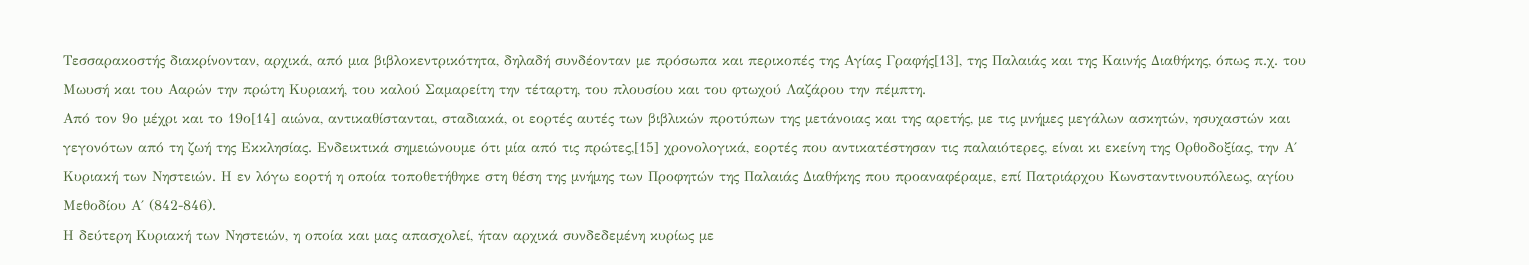Τεσσαρακοστής διακρίνονταν, αρχικά, από μια βιβλοκεντρικότητα, δηλαδή συνδέονταν με πρόσωπα και περικοπές της Αγίας Γραφής[13], της Παλαιάς και της Καινής Διαθήκης, όπως π.χ. του Μωυσή και του Ααρών την πρώτη Κυριακή, του καλού Σαμαρείτη την τέταρτη, του πλουσίου και του φτωχού Λαζάρου την πέμπτη.
Από τον 9ο μέχρι και το 19ο[14] αιώνα, αντικαθίστανται, σταδιακά, οι εορτές αυτές των βιβλικών προτύπων της μετάνοιας και της αρετής, με τις μνήμες μεγάλων ασκητών, ησυχαστών και γεγονότων από τη ζωή της Εκκλησίας. Ενδεικτικά σημειώνουμε ότι μία από τις πρώτες,[15] χρονολογικά, εορτές που αντικατέστησαν τις παλαιότερες, είναι κι εκείνη της Ορθοδοξίας, την Α΄ Κυριακή των Νηστειών. Η εν λόγω εορτή η οποία τοποθετήθηκε στη θέση της μνήμης των Προφητών της Παλαιάς Διαθήκης που προαναφέραμε, επί Πατριάρχου Κωνσταντινουπόλεως, αγίου Μεθοδίου Α΄ (842-846).
Η δεύτερη Κυριακή των Νηστειών, η οποία και μας απασχολεί, ήταν αρχικά συνδεδεμένη κυρίως με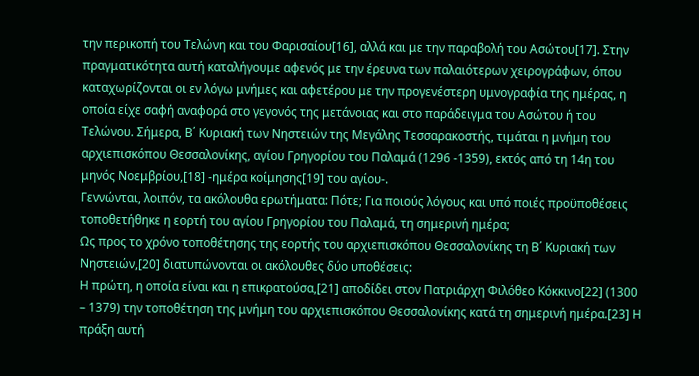την περικοπή του Τελώνη και του Φαρισαίου[16], αλλά και με την παραβολή του Ασώτου[17]. Στην πραγματικότητα αυτή καταλήγουμε αφενός με την έρευνα των παλαιότερων χειρογράφων, όπου καταχωρίζονται οι εν λόγω μνήμες και αφετέρου με την προγενέστερη υμνογραφία της ημέρας, η οποία είχε σαφή αναφορά στο γεγονός της μετάνοιας και στο παράδειγμα του Ασώτου ή του Τελώνου. Σήμερα, Β΄ Κυριακή των Νηστειών της Μεγάλης Τεσσαρακοστής, τιμάται η μνήμη του αρχιεπισκόπου Θεσσαλονίκης, αγίου Γρηγορίου του Παλαμά (1296 -1359), εκτός από τη 14η του μηνός Νοεμβρίου,[18] -ημέρα κοίμησης[19] του αγίου-.
Γεννώνται, λοιπόν, τα ακόλουθα ερωτήματα: Πότε; Για ποιούς λόγους και υπό ποιές προϋποθέσεις τοποθετήθηκε η εορτή του αγίου Γρηγορίου του Παλαμά, τη σημερινή ημέρα;
Ως προς το χρόνο τοποθέτησης της εορτής του αρχιεπισκόπου Θεσσαλονίκης τη Β΄ Κυριακή των Νηστειών,[20] διατυπώνονται οι ακόλουθες δύο υποθέσεις:
Η πρώτη, η οποία είναι και η επικρατούσα,[21] αποδίδει στον Πατριάρχη Φιλόθεο Κόκκινο[22] (1300 – 1379) την τοποθέτηση της μνήμη του αρχιεπισκόπου Θεσσαλονίκης κατά τη σημερινή ημέρα.[23] Η πράξη αυτή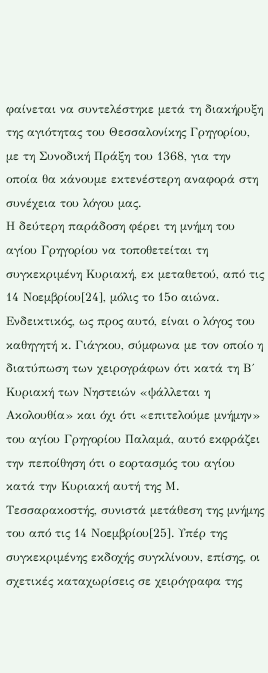φαίνεται να συντελέστηκε μετά τη διακήρυξη της αγιότητας του Θεσσαλονίκης Γρηγορίου, με τη Συνοδική Πράξη του 1368, για την οποία θα κάνουμε εκτενέστερη αναφορά στη συνέχεια του λόγου μας.
Η δεύτερη παράδοση φέρει τη μνήμη του αγίου Γρηγορίου να τοποθετείται τη συγκεκριμένη Κυριακή, εκ μεταθετού, από τις 14 Νοεμβρίου[24], μόλις το 15ο αιώνα. Ενδεικτικός, ως προς αυτό, είναι ο λόγος του καθηγητή κ. Γιάγκου, σύμφωνα με τον οποίο η διατύπωση των χειρογράφων ότι κατά τη Β΄ Κυριακή των Νηστειών «ψάλλεται η Ακολουθία» και όχι ότι «επιτελούμε μνήμην» του αγίου Γρηγορίου Παλαμά, αυτό εκφράζει την πεποίθηση ότι ο εορτασμός του αγίου κατά την Κυριακή αυτή της Μ. Τεσσαρακοστής, συνιστά μετάθεση της μνήμης του από τις 14 Νοεμβρίου[25]. Υπέρ της συγκεκριμένης εκδοχής συγκλίνουν, επίσης, οι σχετικές καταχωρίσεις σε χειρόγραφα της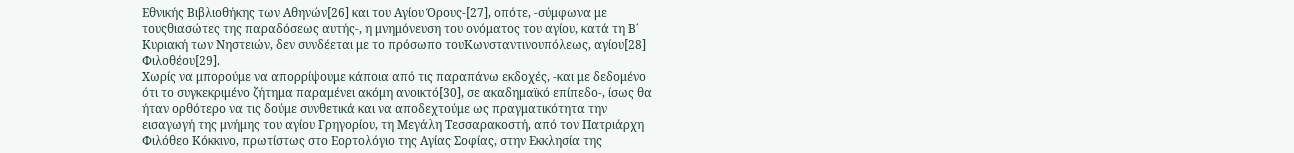Εθνικής Βιβλιοθήκης των Αθηνών[26] και του Αγίου Όρους-[27], οπότε, -σύμφωνα με τουςθιασώτες της παραδόσεως αυτής-, η μνημόνευση του ονόματος του αγίου, κατά τη Β΄ Κυριακή των Νηστειών, δεν συνδέεται με το πρόσωπο τουΚωνσταντινουπόλεως, αγίου[28] Φιλοθέου[29].
Χωρίς να μπορούμε να απορρίψουμε κάποια από τις παραπάνω εκδοχές, -και με δεδομένο ότι το συγκεκριμένο ζήτημα παραμένει ακόμη ανοικτό[30], σε ακαδημαϊκό επίπεδο-, ίσως θα ήταν ορθότερο να τις δούμε συνθετικά και να αποδεχτούμε ως πραγματικότητα την εισαγωγή της μνήμης του αγίου Γρηγορίου, τη Μεγάλη Τεσσαρακοστή, από τον Πατριάρχη Φιλόθεο Κόκκινο, πρωτίστως στο Εορτολόγιο της Αγίας Σοφίας, στην Εκκλησία της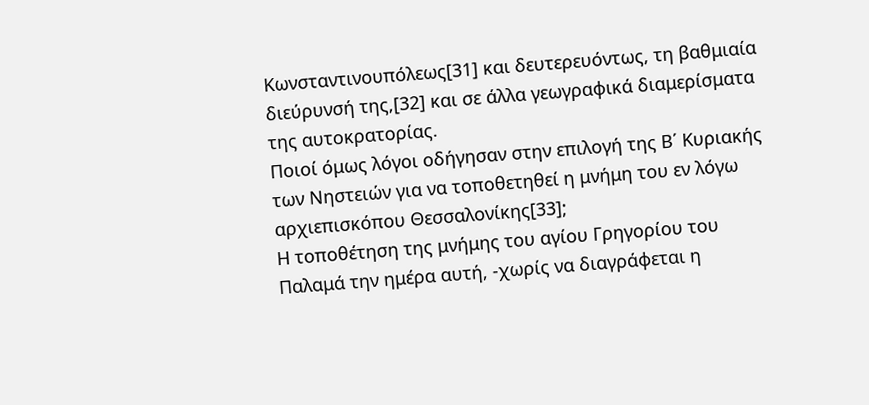Κωνσταντινουπόλεως[31] και δευτερευόντως, τη βαθμιαία διεύρυνσή της,[32] και σε άλλα γεωγραφικά διαμερίσματα της αυτοκρατορίας.
Ποιοί όμως λόγοι οδήγησαν στην επιλογή της Β΄ Κυριακής των Νηστειών για να τοποθετηθεί η μνήμη του εν λόγω αρχιεπισκόπου Θεσσαλονίκης[33];
Η τοποθέτηση της μνήμης του αγίου Γρηγορίου του Παλαμά την ημέρα αυτή, -χωρίς να διαγράφεται η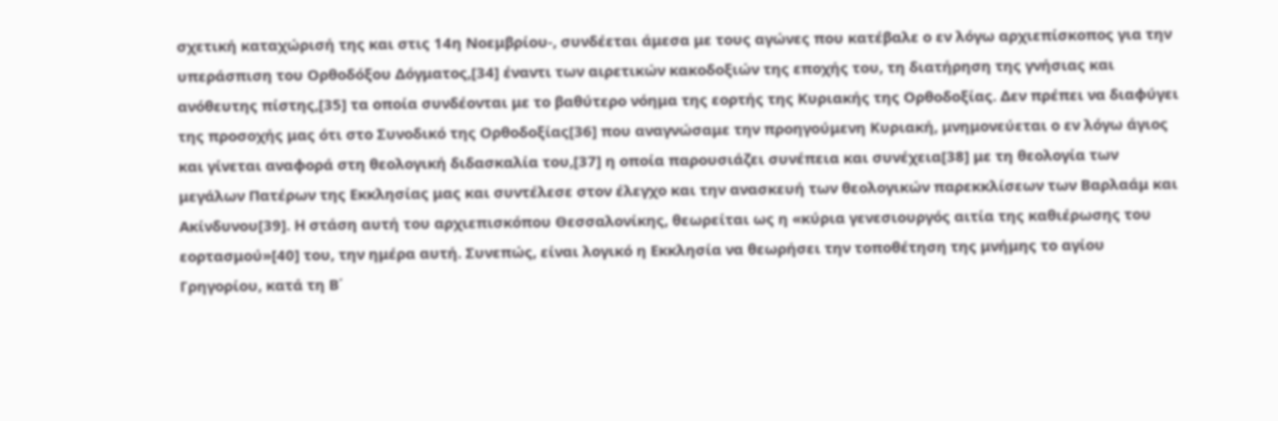σχετική καταχώρισή της και στις 14η Νοεμβρίου-, συνδέεται άμεσα με τους αγώνες που κατέβαλε ο εν λόγω αρχιεπίσκοπος για την υπεράσπιση του Ορθοδόξου Δόγματος,[34] έναντι των αιρετικών κακοδοξιών της εποχής του, τη διατήρηση της γνήσιας και ανόθευτης πίστης,[35] τα οποία συνδέονται με το βαθύτερο νόημα της εορτής της Κυριακής της Ορθοδοξίας. Δεν πρέπει να διαφύγει της προσοχής μας ότι στο Συνοδικό της Ορθοδοξίας[36] που αναγνώσαμε την προηγούμενη Κυριακή, μνημονεύεται ο εν λόγω άγιος και γίνεται αναφορά στη θεολογική διδασκαλία του,[37] η οποία παρουσιάζει συνέπεια και συνέχεια[38] με τη θεολογία των μεγάλων Πατέρων της Εκκλησίας μας και συντέλεσε στον έλεγχο και την ανασκευή των θεολογικών παρεκκλίσεων των Βαρλαάμ και Ακίνδυνου[39]. Η στάση αυτή του αρχιεπισκόπου Θεσσαλονίκης, θεωρείται ως η «κύρια γενεσιουργός αιτία της καθιέρωσης του εορτασμού»[40] του, την ημέρα αυτή. Συνεπώς, είναι λογικό η Εκκλησία να θεωρήσει την τοποθέτηση της μνήμης το αγίου Γρηγορίου, κατά τη Β΄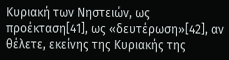Κυριακή των Νηστειών, ως προέκταση[41], ως «δευτέρωση»[42], αν θέλετε, εκείνης της Κυριακής της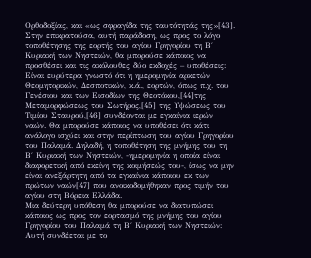Ορθοδοξίας, και «ως σφραγίδα της ταυτότητάς της»[43].
Στην επικρατούσα, αυτή παράδοση, ως προς το λόγο τοποθέτησης της εορτής του αγίου Γρηγορίου τη Β΄ Κυριακή των Νηστειών, θα μπορούσε κάποιος να προσθέσει και τις ακόλουθες δύο εκδοχές – υποθέσεις:
Είναι ευρύτερα γνωστό ότι η ημερομηνία αρκετών Θεομητορικών, Δεσποτικών, κ.ά., εορτών, όπως π.χ. του Γενέσιου και των Εισοδίων της Θεοτόκου,[44]της Μεταμορφώσεως του Σωτήρος,[45] της Υψώσεως του Τιμίου Σταυρού,[46] συνδέονται με εγκαίνια ιερών ναών. Θα μπορούσε κάποιος να υποθέσει ότι κάτι ανάλογο ισχύει και στην περίπτωση του αγίου Γρηγορίου του Παλαμά. Δηλαδή, η τοποθέτηση της μνήμης του τη Β΄ Κυριακή των Νηστειών, -ημερομηνία η οποία είναι διαφορετική από εκείνη της κοιμήσεώς του-, ίσως να μην είναι ανεξάρτητη από τα εγκαίνια κάποιου εκ των πρώτων ναών[47] που ανοικοδομήθηκαν προς τιμήν του αγίου στη Βόρεια Ελλάδα.
Μια δεύτερη υπόθεση θα μπορούσε να διατυπώσει κάποιος ως προς τον εορτασμό της μνήμης του αγίου Γρηγορίου του Παλαμά τη Β΄ Κυριακή των Νηστειών: Αυτή συνδέεται με το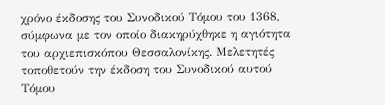χρόνο έκδοσης του Συνοδικού Τόμου του 1368, σύμφωνα με τον οποίο διακηρύχθηκε η αγιότητα του αρχιεπισκόπου Θεσσαλονίκης. Μελετητές τοποθετούν την έκδοση του Συνοδικού αυτού Τόμου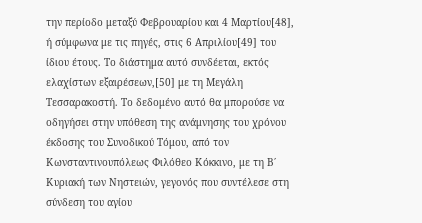την περίοδο μεταξύ Φεβρουαρίου και 4 Μαρτίου[48], ή σύμφωνα με τις πηγές, στις 6 Απριλίου[49] του ίδιου έτους. Το διάστημα αυτό συνδέεται, εκτός ελαχίστων εξαιρέσεων,[50] με τη Μεγάλη Τεσσαρακοστή. Το δεδομένο αυτό θα μπορούσε να οδηγήσει στην υπόθεση της ανάμνησης του χρόνου έκδοσης του Συνοδικού Τόμου, από τον Κωνσταντινουπόλεως Φιλόθεο Κόκκινο, με τη Β΄ Κυριακή των Νηστειών, γεγονός που συντέλεσε στη σύνδεση του αγίου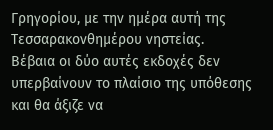Γρηγορίου, με την ημέρα αυτή της Τεσσαρακονθημέρου νηστείας.
Βέβαια οι δύο αυτές εκδοχές δεν υπερβαίνουν το πλαίσιο της υπόθεσης και θα άξιζε να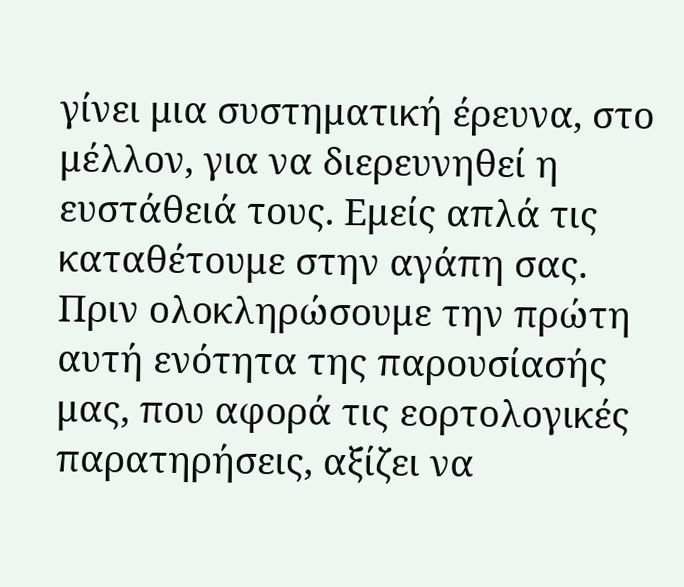γίνει μια συστηματική έρευνα, στο μέλλον, για να διερευνηθεί η ευστάθειά τους. Εμείς απλά τις καταθέτουμε στην αγάπη σας.
Πριν ολοκληρώσουμε την πρώτη αυτή ενότητα της παρουσίασής μας, που αφορά τις εορτολογικές παρατηρήσεις, αξίζει να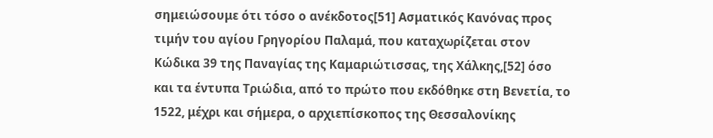σημειώσουμε ότι τόσο ο ανέκδοτος[51] Ασματικός Κανόνας προς τιμήν του αγίου Γρηγορίου Παλαμά, που καταχωρίζεται στον Κώδικα 39 της Παναγίας της Καμαριώτισσας, της Χάλκης,[52] όσο και τα έντυπα Τριώδια, από το πρώτο που εκδόθηκε στη Βενετία, το 1522, μέχρι και σήμερα, ο αρχιεπίσκοπος της Θεσσαλονίκης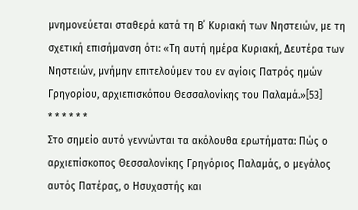μνημονεύεται σταθερά κατά τη Β΄ Κυριακή των Νηστειών, με τη σχετική επισήμανση ότι: «Τη αυτή ημέρα Κυριακή, Δευτέρα των Νηστειών, μνήμην επιτελούμεν του εν αγίοις Πατρός ημών Γρηγορίου, αρχιεπισκόπου Θεσσαλονίκης του Παλαμά.»[53]
* * * * * *
Στο σημείο αυτό γεννώνται τα ακόλουθα ερωτήματα: Πώς ο αρχιεπίσκοπος Θεσσαλονίκης Γρηγόριος Παλαμάς, ο μεγάλος αυτός Πατέρας, ο Ησυχαστής και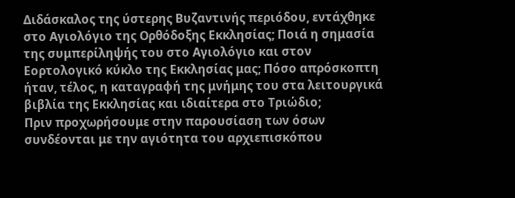Διδάσκαλος της ύστερης Βυζαντινής περιόδου, εντάχθηκε στο Αγιολόγιο της Ορθόδοξης Εκκλησίας; Ποιά η σημασία της συμπερίληψής του στο Αγιολόγιο και στον Εορτολογικό κύκλο της Εκκλησίας μας; Πόσο απρόσκοπτη ήταν, τέλος, η καταγραφή της μνήμης του στα λειτουργικά βιβλία της Εκκλησίας και ιδιαίτερα στο Τριώδιο;
Πριν προχωρήσουμε στην παρουσίαση των όσων συνδέονται με την αγιότητα του αρχιεπισκόπου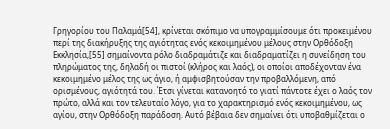Γρηγορίου του Παλαμά[54], κρίνεται σκόπιμο να υπογραμμίσουμε ότι προκειμένου περί της διακήρυξης της αγιότητας ενός κεκοιμημένου μέλους στην Ορθόδοξη Εκκλησία,[55] σημαίνοντα ρόλο διαδραμάτιζε και διαδραματίζει η συνείδηση του πληρώματος της, δηλαδή οι πιστοί (κλήρος και λαός), οι οποίοι αποδέχονταν ένα κεκοιμημένο μέλος της ως άγιο, ή αμφισβητούσαν την προβαλλόμενη, από ορισμένους, αγιότητά του. Έτσι γίνεται κατανοητό το γιατί πάντοτε έχει ο λαός τον πρώτο, αλλά και τον τελευταίο λόγο, για το χαρακτηρισμό ενός κεκοιμημένου, ως αγίου, στην Ορθόδοξη παράδοση. Αυτό βέβαια δεν σημαίνει ότι υποβαθμίζεται ο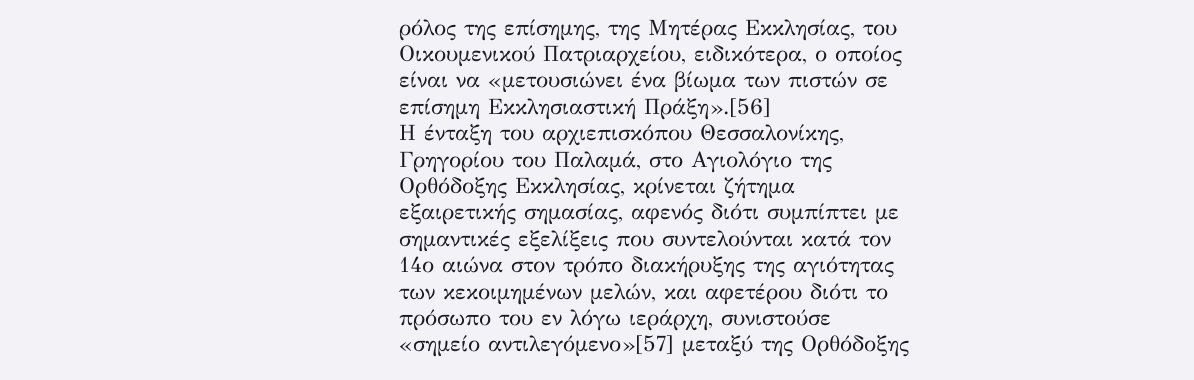ρόλος της επίσημης, της Μητέρας Εκκλησίας, του Οικουμενικού Πατριαρχείου, ειδικότερα, ο οποίος είναι να «μετουσιώνει ένα βίωμα των πιστών σε επίσημη Εκκλησιαστική Πράξη».[56]
Η ένταξη του αρχιεπισκόπου Θεσσαλονίκης, Γρηγορίου του Παλαμά, στο Αγιολόγιο της Ορθόδοξης Εκκλησίας, κρίνεται ζήτημα εξαιρετικής σημασίας, αφενός διότι συμπίπτει με σημαντικές εξελίξεις που συντελούνται κατά τον 14ο αιώνα στον τρόπο διακήρυξης της αγιότητας των κεκοιμημένων μελών, και αφετέρου διότι το πρόσωπο του εν λόγω ιεράρχη, συνιστούσε «σημείο αντιλεγόμενο»[57] μεταξύ της Ορθόδοξης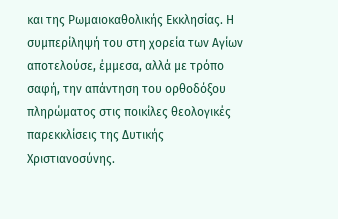και της Ρωμαιοκαθολικής Εκκλησίας. Η συμπερίληψή του στη χορεία των Αγίων αποτελούσε, έμμεσα, αλλά με τρόπο σαφή, την απάντηση του ορθοδόξου πληρώματος στις ποικίλες θεολογικές παρεκκλίσεις της Δυτικής Χριστιανοσύνης.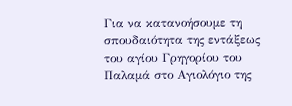Για να κατανοήσουμε τη σπουδαιότητα της εντάξεως του αγίου Γρηγορίου του Παλαμά στο Αγιολόγιο της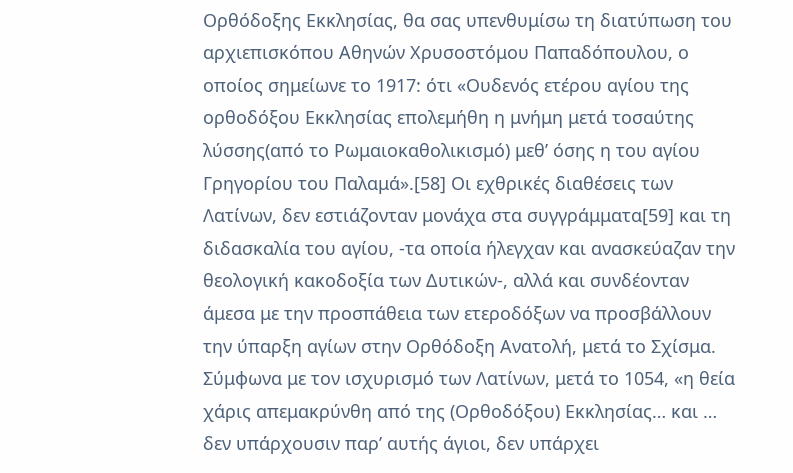Ορθόδοξης Εκκλησίας, θα σας υπενθυμίσω τη διατύπωση του αρχιεπισκόπου Αθηνών Χρυσοστόμου Παπαδόπουλου, ο οποίος σημείωνε το 1917: ότι «Ουδενός ετέρου αγίου της ορθοδόξου Εκκλησίας επολεμήθη η μνήμη μετά τοσαύτης λύσσης(από το Ρωμαιοκαθολικισμό) μεθ’ όσης η του αγίου Γρηγορίου του Παλαμά».[58] Οι εχθρικές διαθέσεις των Λατίνων, δεν εστιάζονταν μονάχα στα συγγράμματα[59] και τη διδασκαλία του αγίου, -τα οποία ήλεγχαν και ανασκεύαζαν την θεολογική κακοδοξία των Δυτικών-, αλλά και συνδέονταν άμεσα με την προσπάθεια των ετεροδόξων να προσβάλλουν την ύπαρξη αγίων στην Ορθόδοξη Ανατολή, μετά το Σχίσμα. Σύμφωνα με τον ισχυρισμό των Λατίνων, μετά το 1054, «η θεία χάρις απεμακρύνθη από της (Ορθοδόξου) Εκκλησίας… και … δεν υπάρχουσιν παρ’ αυτής άγιοι, δεν υπάρχει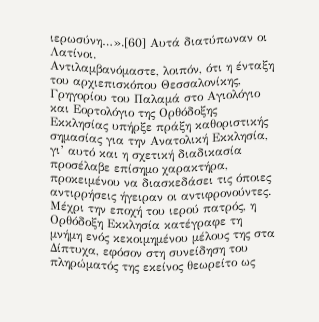ιερωσύνη…».[60] Αυτά διατύπωναν οι Λατίνοι.
Αντιλαμβανόμαστε, λοιπόν, ότι η ένταξη του αρχιεπισκόπου Θεσσαλονίκης, Γρηγορίου του Παλαμά στο Αγιολόγιο και Εορτολόγιο της Ορθόδοξης Εκκλησίας υπήρξε πράξη καθοριστικής σημασίας για την Ανατολική Εκκλησία, γι’ αυτό και η σχετική διαδικασία προσέλαβε επίσημο χαρακτήρα, προκειμένου να διασκεδάσει τις όποιες αντιρρήσεις ήγειραν οι αντιφρονούντες.
Μέχρι την εποχή του ιερού πατρός, η Ορθόδοξη Εκκλησία κατέγραφε τη μνήμη ενός κεκοιμημένου μέλους της στα Δίπτυχα, εφόσον στη συνείδηση του πληρώματός της εκείνος θεωρείτο ως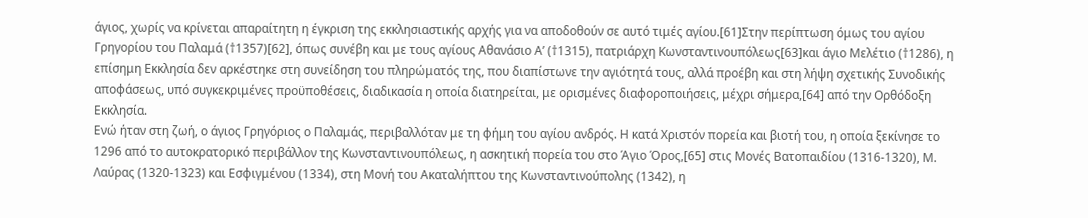άγιος, χωρίς να κρίνεται απαραίτητη η έγκριση της εκκλησιαστικής αρχής για να αποδοθούν σε αυτό τιμές αγίου.[61]Στην περίπτωση όμως του αγίου Γρηγορίου του Παλαμά (†1357)[62], όπως συνέβη και με τους αγίους Αθανάσιο Α’ (†1315), πατριάρχη Κωνσταντινουπόλεως[63]και άγιο Μελέτιο (†1286), η επίσημη Εκκλησία δεν αρκέστηκε στη συνείδηση του πληρώματός της, που διαπίστωνε την αγιότητά τους, αλλά προέβη και στη λήψη σχετικής Συνοδικής αποφάσεως, υπό συγκεκριμένες προϋποθέσεις, διαδικασία η οποία διατηρείται, με ορισμένες διαφοροποιήσεις, μέχρι σήμερα,[64] από την Ορθόδοξη Εκκλησία.
Ενώ ήταν στη ζωή, ο άγιος Γρηγόριος ο Παλαμάς, περιβαλλόταν με τη φήμη του αγίου ανδρός. Η κατά Χριστόν πορεία και βιοτή του, η οποία ξεκίνησε το 1296 από το αυτοκρατορικό περιβάλλον της Κωνσταντινουπόλεως, η ασκητική πορεία του στο Άγιο Όρος,[65] στις Μονές Βατοπαιδίου (1316-1320), Μ. Λαύρας (1320-1323) και Εσφιγμένου (1334), στη Μονή του Ακαταλήπτου της Κωνσταντινούπολης (1342), η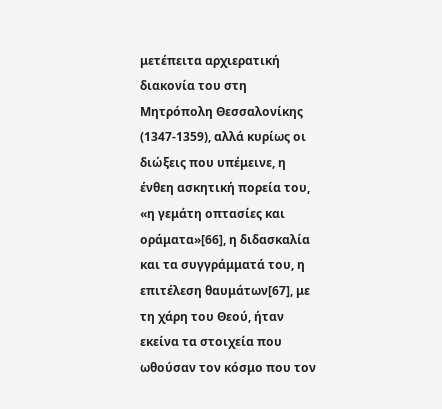μετέπειτα αρχιερατική διακονία του στη Μητρόπολη Θεσσαλονίκης (1347-1359), αλλά κυρίως οι διώξεις που υπέμεινε, η ένθεη ασκητική πορεία του, «η γεμάτη οπτασίες και οράματα»[66], η διδασκαλία και τα συγγράμματά του, η επιτέλεση θαυμάτων[67], με τη χάρη του Θεού, ήταν εκείνα τα στοιχεία που ωθούσαν τον κόσμο που τον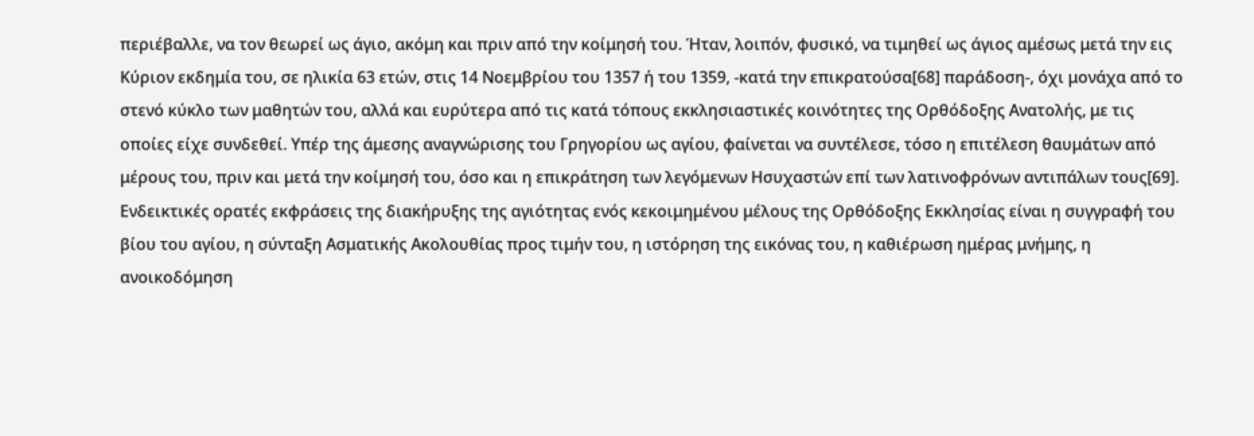περιέβαλλε, να τον θεωρεί ως άγιο, ακόμη και πριν από την κοίμησή του. Ήταν, λοιπόν, φυσικό, να τιμηθεί ως άγιος αμέσως μετά την εις Κύριον εκδημία του, σε ηλικία 63 ετών, στις 14 Νοεμβρίου του 1357 ή του 1359, -κατά την επικρατούσα[68] παράδοση-, όχι μονάχα από το στενό κύκλο των μαθητών του, αλλά και ευρύτερα από τις κατά τόπους εκκλησιαστικές κοινότητες της Ορθόδοξης Ανατολής, με τις οποίες είχε συνδεθεί. Υπέρ της άμεσης αναγνώρισης του Γρηγορίου ως αγίου, φαίνεται να συντέλεσε, τόσο η επιτέλεση θαυμάτων από μέρους του, πριν και μετά την κοίμησή του, όσο και η επικράτηση των λεγόμενων Ησυχαστών επί των λατινοφρόνων αντιπάλων τους[69].
Ενδεικτικές ορατές εκφράσεις της διακήρυξης της αγιότητας ενός κεκοιμημένου μέλους της Ορθόδοξης Εκκλησίας είναι η συγγραφή του βίου του αγίου, η σύνταξη Ασματικής Ακολουθίας προς τιμήν του, η ιστόρηση της εικόνας του, η καθιέρωση ημέρας μνήμης, η ανοικοδόμηση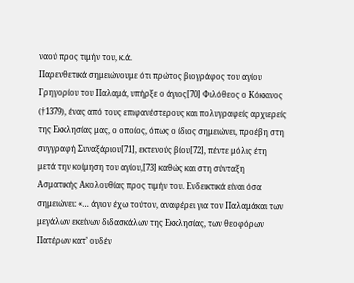ναού προς τιμήν του, κ.ά.
Παρενθετικά σημειώνουμε ότι πρώτος βιογράφος του αγίου Γρηγορίου του Παλαμά, υπήρξε ο άγιος[70] Φιλόθεος ο Κόκκινος (†1379), ένας από τους επιφανέστερους και πολυγραφείς αρχιερείς της Εκκλησίας μας, ο οποίος, όπως ο ίδιος σημειώνει, προέβη στη συγγραφή Συναξάριου[71], εκτενούς βίου[72], πέντε μόλις έτη μετά την κοίμηση του αγίου,[73] καθώς και στη σύνταξη Ασματικής Ακολουθίας προς τιμήν του. Ενδεικτικά είναι όσα σημειώνει: «… άγιον έχω τούτον, αναφέρει για τον Παλαμάκαι των μεγάλων εκείνων διδασκάλων της Εκκλησίας, των θεοφόρων Πατέρων κατ’ ουδέν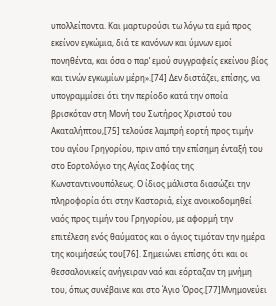υπολλείποντα. Και μαρτυρούσι τω λόγω τα εμά προς εκείνον εγκώμια, διά τε κανόνων και ύμνων εμοί πονηθέντα, και όσα ο παρ’ εμού συγγραφείς εκείνου βίος και τινών εγκωμίων μέρη».[74] Δεν διστάζει, επίσης, να υπογραμμίσει ότι την περίοδο κατά την οποία βρισκόταν στη Μονή του Σωτήρος Χριστού του Ακαταλήπτου,[75] τελούσε λαμπρή εορτή προς τιμήν του αγίου Γρηγορίου, πριν από την επίσημη ένταξή του στο Εορτολόγιο της Αγίας Σοφίας της Κωνσταντινουπόλεως. Ο ίδιος μάλιστα διασώζει την πληροφορία ότι στην Καστοριά, είχε ανοικοδομηθεί ναός προς τιμήν του Γρηγορίου, με αφορμή την επιτέλεση ενός θαύματος και ο άγιος τιμόταν την ημέρα της κοιμήσεώς του[76]. Σημειώνει επίσης ότι και οι θεσσαλονικείς ανήγειραν ναό και εόρταζαν τη μνήμη του, όπως συνέβαινε και στο Άγιο Όρος.[77]Μνημονεύει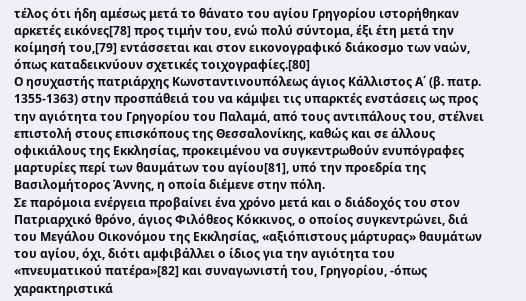τέλος ότι ήδη αμέσως μετά το θάνατο του αγίου Γρηγορίου ιστορήθηκαν αρκετές εικόνες[78] προς τιμήν του, ενώ πολύ σύντομα, έξι έτη μετά την κοίμησή του,[79] εντάσσεται και στον εικονογραφικό διάκοσμο των ναών, όπως καταδεικνύουν σχετικές τοιχογραφίες.[80]
Ο ησυχαστής πατριάρχης Κωνσταντινουπόλεως άγιος Κάλλιστος Α΄ (β. πατρ. 1355-1363) στην προσπάθειά του να κάμψει τις υπαρκτές ενστάσεις ως προς την αγιότητα του Γρηγορίου του Παλαμά, από τους αντιπάλους του, στέλνει επιστολή στους επισκόπους της Θεσσαλονίκης, καθώς και σε άλλους οφικιάλους της Εκκλησίας, προκειμένου να συγκεντρωθούν ενυπόγραφες μαρτυρίες περί των θαυμάτων του αγίου[81], υπό την προεδρία της Βασιλομήτορος Άννης, η οποία διέμενε στην πόλη.
Σε παρόμοια ενέργεια προβαίνει ένα χρόνο μετά και ο διάδοχός του στον Πατριαρχικό θρόνο, άγιος Φιλόθεος Κόκκινος, ο οποίος συγκεντρώνει, διά του Μεγάλου Οικονόμου της Εκκλησίας, «αξιόπιστους μάρτυρας» θαυμάτων του αγίου, όχι, διότι αμφιβάλλει ο ίδιος για την αγιότητα του «πνευματικού πατέρα»[82] και συναγωνιστή του, Γρηγορίου, -όπως χαρακτηριστικά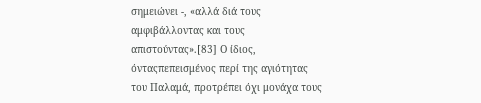σημειώνει -, «αλλά διά τους αμφιβάλλοντας και τους απιστούντας».[83] Ο ίδιος, όνταςπεπεισμένος περί της αγιότητας του Παλαμά, προτρέπει όχι μονάχα τους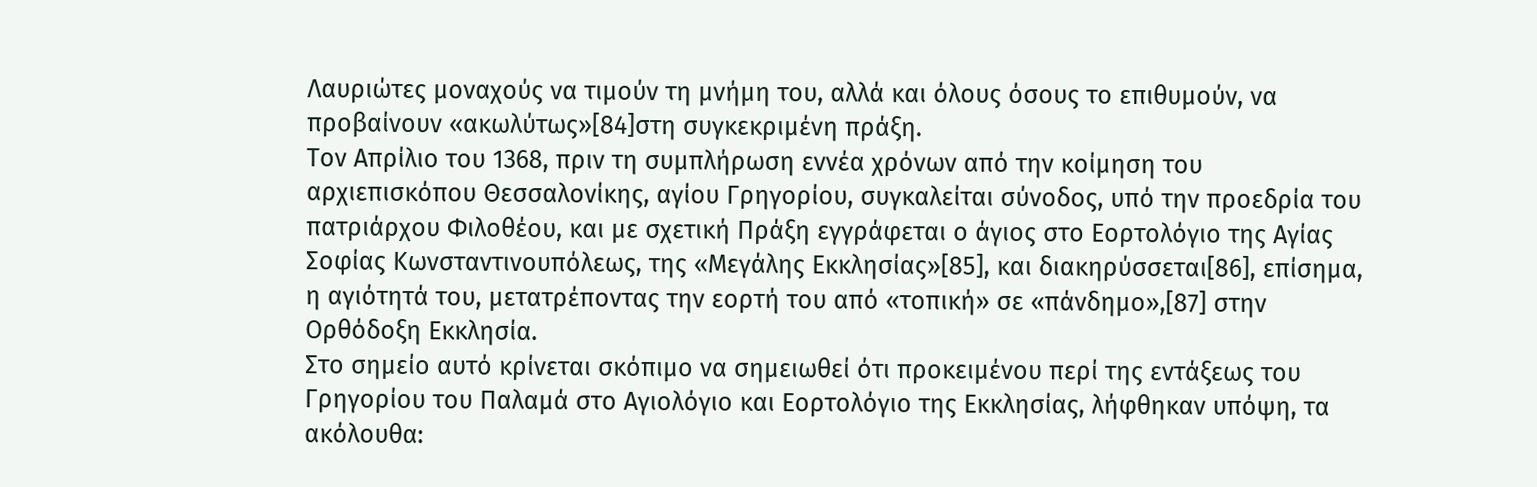Λαυριώτες μοναχούς να τιμούν τη μνήμη του, αλλά και όλους όσους το επιθυμούν, να προβαίνουν «ακωλύτως»[84]στη συγκεκριμένη πράξη.
Τον Απρίλιο του 1368, πριν τη συμπλήρωση εννέα χρόνων από την κοίμηση του αρχιεπισκόπου Θεσσαλονίκης, αγίου Γρηγορίου, συγκαλείται σύνοδος, υπό την προεδρία του πατριάρχου Φιλοθέου, και με σχετική Πράξη εγγράφεται ο άγιος στο Εορτολόγιο της Αγίας Σοφίας Κωνσταντινουπόλεως, της «Μεγάλης Εκκλησίας»[85], και διακηρύσσεται[86], επίσημα, η αγιότητά του, μετατρέποντας την εορτή του από «τοπική» σε «πάνδημο»,[87] στην Ορθόδοξη Εκκλησία.
Στο σημείο αυτό κρίνεται σκόπιμο να σημειωθεί ότι προκειμένου περί της εντάξεως του Γρηγορίου του Παλαμά στο Αγιολόγιο και Εορτολόγιο της Εκκλησίας, λήφθηκαν υπόψη, τα ακόλουθα: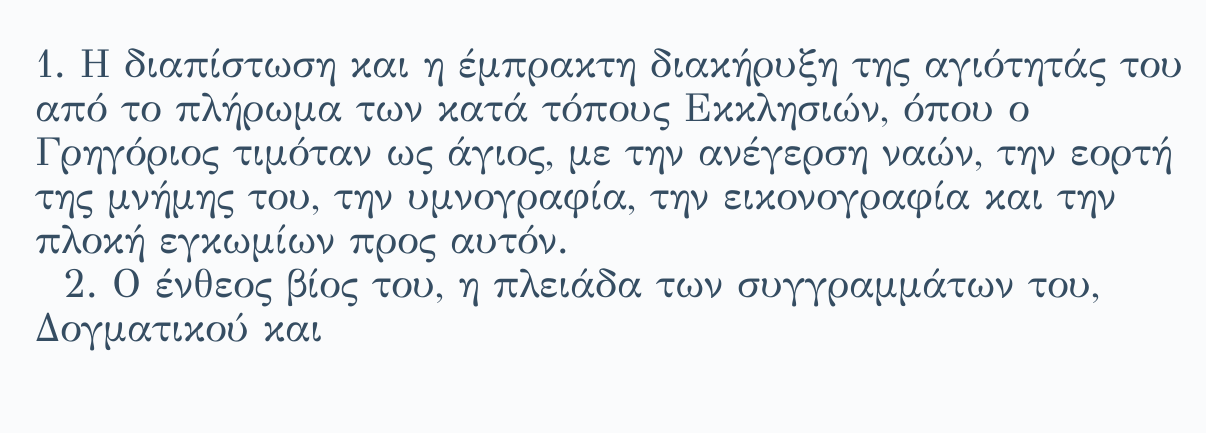1. Η διαπίστωση και η έμπρακτη διακήρυξη της αγιότητάς του από το πλήρωμα των κατά τόπους Εκκλησιών, όπου ο Γρηγόριος τιμόταν ως άγιος, με την ανέγερση ναών, την εορτή της μνήμης του, την υμνογραφία, την εικονογραφία και την πλοκή εγκωμίων προς αυτόν.
  2. Ο ένθεος βίος του, η πλειάδα των συγγραμμάτων του, Δογματικού και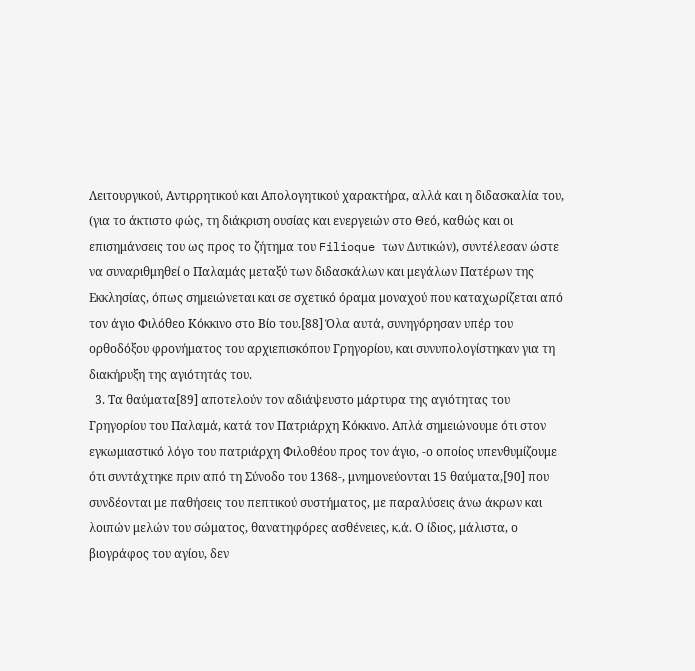Λειτουργικού, Αντιρρητικού και Απολογητικού χαρακτήρα, αλλά και η διδασκαλία του, (για το άκτιστο φώς, τη διάκριση ουσίας και ενεργειών στο Θεό, καθώς και οι επισημάνσεις του ως προς το ζήτημα του Filioque των Δυτικών), συντέλεσαν ώστε να συναριθμηθεί ο Παλαμάς μεταξύ των διδασκάλων και μεγάλων Πατέρων της Εκκλησίας, όπως σημειώνεται και σε σχετικό όραμα μοναχού που καταχωρίζεται από τον άγιο Φιλόθεο Κόκκινο στο Βίο του.[88] Όλα αυτά, συνηγόρησαν υπέρ του ορθοδόξου φρονήματος του αρχιεπισκόπου Γρηγορίου, και συνυπολογίστηκαν για τη διακήρυξη της αγιότητάς του.
  3. Τα θαύματα[89] αποτελούν τον αδιάψευστο μάρτυρα της αγιότητας του Γρηγορίου του Παλαμά, κατά τον Πατριάρχη Κόκκινο. Απλά σημειώνουμε ότι στον εγκωμιαστικό λόγο του πατριάρχη Φιλοθέου προς τον άγιο, -ο οποίος υπενθυμίζουμε ότι συντάχτηκε πριν από τη Σύνοδο του 1368-, μνημονεύονται 15 θαύματα,[90] που συνδέονται με παθήσεις του πεπτικού συστήματος, με παραλύσεις άνω άκρων και λοιπών μελών του σώματος, θανατηφόρες ασθένειες, κ.ά. Ο ίδιος, μάλιστα, ο βιογράφος του αγίου, δεν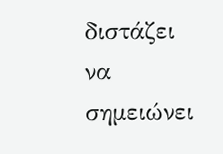διστάζει να σημειώνει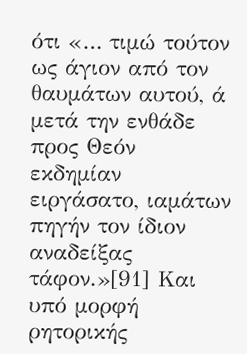ότι «… τιμώ τούτον ως άγιον από τον θαυμάτων αυτού, ά μετά την ενθάδε προς Θεόν εκδημίαν ειργάσατο, ιαμάτων πηγήν τον ίδιον αναδείξας τάφον.»[91] Και υπό μορφή ρητορικής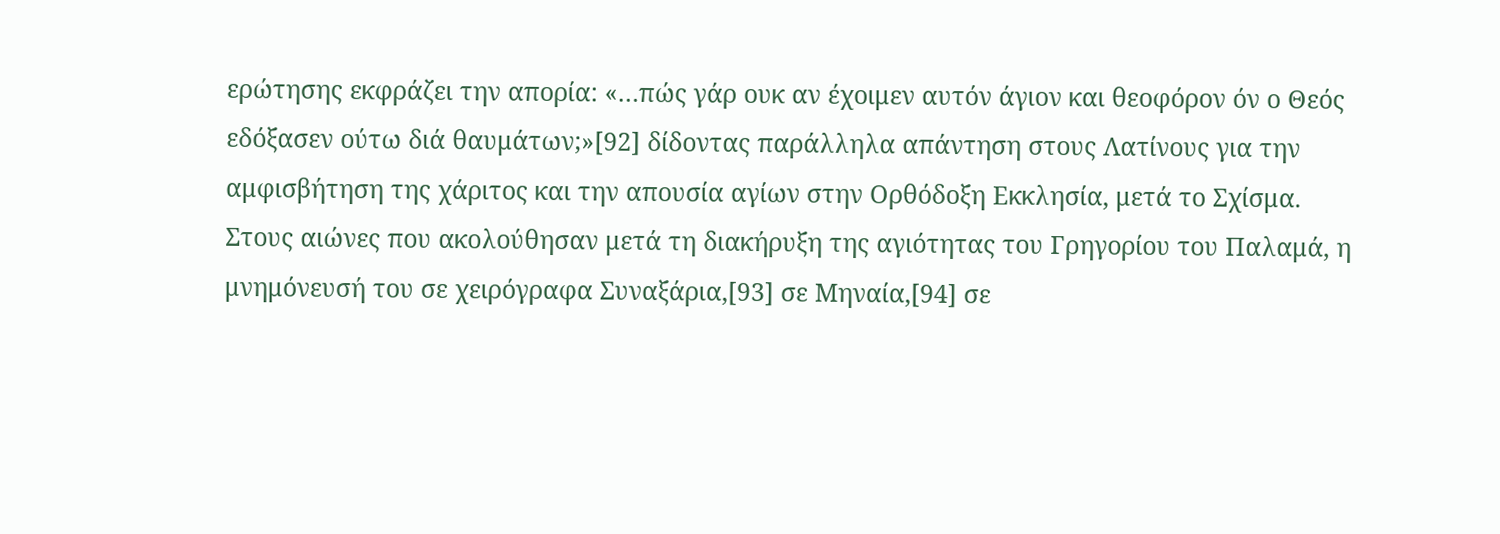ερώτησης εκφράζει την απορία: «…πώς γάρ ουκ αν έχοιμεν αυτόν άγιον και θεοφόρον όν ο Θεός εδόξασεν ούτω διά θαυμάτων;»[92] δίδοντας παράλληλα απάντηση στους Λατίνους για την αμφισβήτηση της χάριτος και την απουσία αγίων στην Ορθόδοξη Εκκλησία, μετά το Σχίσμα.
Στους αιώνες που ακολούθησαν μετά τη διακήρυξη της αγιότητας του Γρηγορίου του Παλαμά, η μνημόνευσή του σε χειρόγραφα Συναξάρια,[93] σε Μηναία,[94] σε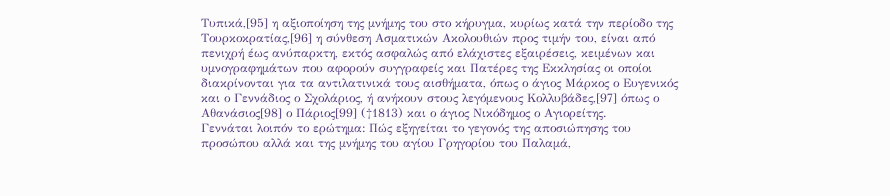Τυπικά,[95] η αξιοποίηση της μνήμης του στο κήρυγμα, κυρίως κατά την περίοδο της Τουρκοκρατίας,[96] η σύνθεση Ασματικών Ακολουθιών προς τιμήν του, είναι από πενιχρή έως ανύπαρκτη, εκτός ασφαλώς από ελάχιστες εξαιρέσεις, κειμένων και υμνογραφημάτων που αφορούν συγγραφείς και Πατέρες της Εκκλησίας οι οποίοι διακρίνονται για τα αντιλατινικά τους αισθήματα, όπως ο άγιος Μάρκος ο Ευγενικός και ο Γεννάδιος ο Σχολάριος, ή ανήκουν στους λεγόμενους Κολλυβάδες,[97] όπως ο Αθανάσιος[98] ο Πάριος[99] (†1813) και ο άγιος Νικόδημος ο Αγιορείτης.
Γεννάται λοιπόν το ερώτημα: Πώς εξηγείται το γεγονός της αποσιώπησης του προσώπου αλλά και της μνήμης του αγίου Γρηγορίου του Παλαμά,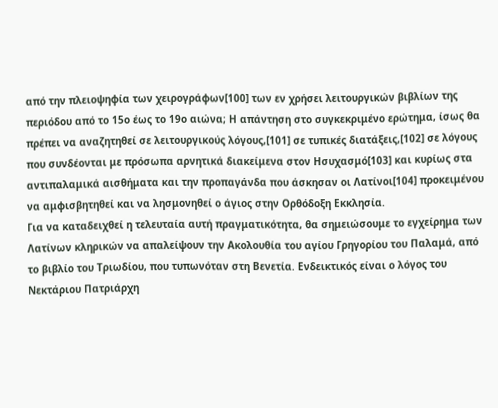από την πλειοψηφία των χειρογράφων[100] των εν χρήσει λειτουργικών βιβλίων της περιόδου από το 15ο έως το 19ο αιώνα; Η απάντηση στο συγκεκριμένο ερώτημα, ίσως θα πρέπει να αναζητηθεί σε λειτουργικούς λόγους,[101] σε τυπικές διατάξεις,[102] σε λόγους που συνδέονται με πρόσωπα αρνητικά διακείμενα στον Ησυχασμό[103] και κυρίως στα αντιπαλαμικά αισθήματα και την προπαγάνδα που άσκησαν οι Λατίνοι[104] προκειμένου να αμφισβητηθεί και να λησμονηθεί ο άγιος στην Ορθόδοξη Εκκλησία.
Για να καταδειχθεί η τελευταία αυτή πραγματικότητα, θα σημειώσουμε το εγχείρημα των Λατίνων κληρικών να απαλείψουν την Ακολουθία του αγίου Γρηγορίου του Παλαμά, από το βιβλίο του Τριωδίου, που τυπωνόταν στη Βενετία. Ενδεικτικός είναι ο λόγος του Νεκτάριου Πατριάρχη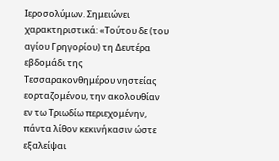Ιεροσολύμων. Σημειώνει χαρακτηριστικά: «Τούτου δε (του αγίου Γρηγορίου) τη Δευτέρα εβδομάδι της Τεσσαρακονθημέρου νηστείας εορταζομένου, την ακολουθίαν εν τω Τριωδίω περιεχομένην, πάντα λίθον κεκινήκασιν ώστε εξαλείψαι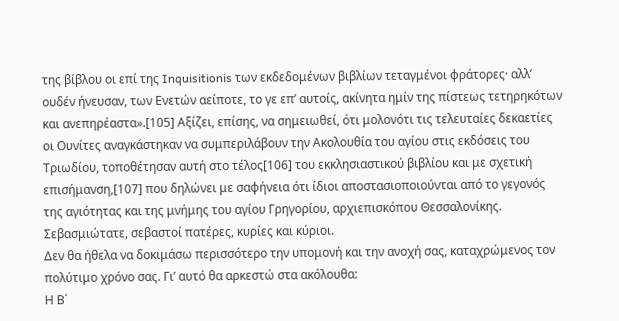της βίβλου οι επί της Inquisitionis των εκδεδομένων βιβλίων τεταγμένοι φράτορες· αλλ’ ουδέν ήνευσαν, των Ενετών αείποτε, το γε επ’ αυτοίς, ακίνητα ημίν της πίστεως τετηρηκότων και ανεπηρέαστα».[105] Αξίζει, επίσης, να σημειωθεί, ότι μολονότι τις τελευταίες δεκαετίες οι Ουνίτες αναγκάστηκαν να συμπεριλάβουν την Ακολουθία του αγίου στις εκδόσεις του Τριωδίου, τοποθέτησαν αυτή στο τέλος[106] του εκκλησιαστικού βιβλίου και με σχετική επισήμανση,[107] που δηλώνει με σαφήνεια ότι ίδιοι αποστασιοποιούνται από το γεγονός της αγιότητας και της μνήμης του αγίου Γρηγορίου, αρχιεπισκόπου Θεσσαλονίκης.
Σεβασμιώτατε, σεβαστοί πατέρες, κυρίες και κύριοι.
Δεν θα ήθελα να δοκιμάσω περισσότερο την υπομονή και την ανοχή σας, καταχρώμενος τον πολύτιμο χρόνο σας. Γι’ αυτό θα αρκεστώ στα ακόλουθα:
Η Β΄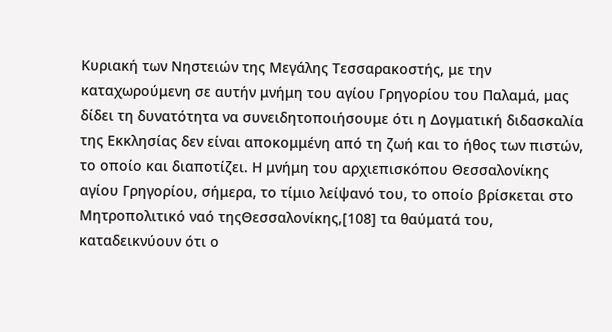Κυριακή των Νηστειών της Μεγάλης Τεσσαρακοστής, με την καταχωρούμενη σε αυτήν μνήμη του αγίου Γρηγορίου του Παλαμά, μας δίδει τη δυνατότητα να συνειδητοποιήσουμε ότι η Δογματική διδασκαλία της Εκκλησίας δεν είναι αποκομμένη από τη ζωή και το ήθος των πιστών, το οποίο και διαποτίζει. Η μνήμη του αρχιεπισκόπου Θεσσαλονίκης αγίου Γρηγορίου, σήμερα, το τίμιο λείψανό του, το οποίο βρίσκεται στο Μητροπολιτικό ναό τηςΘεσσαλονίκης,[108] τα θαύματά του, καταδεικνύουν ότι ο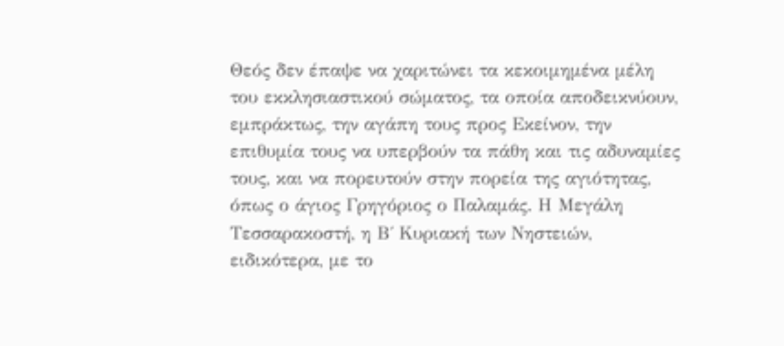Θεός δεν έπαψε να χαριτώνει τα κεκοιμημένα μέλη του εκκλησιαστικού σώματος, τα οποία αποδεικνύουν, εμπράκτως, την αγάπη τους προς Εκείνον, την επιθυμία τους να υπερβούν τα πάθη και τις αδυναμίες τους, και να πορευτούν στην πορεία της αγιότητας, όπως ο άγιος Γρηγόριος ο Παλαμάς. Η Μεγάλη Τεσσαρακοστή, η Β΄ Κυριακή των Νηστειών, ειδικότερα, με το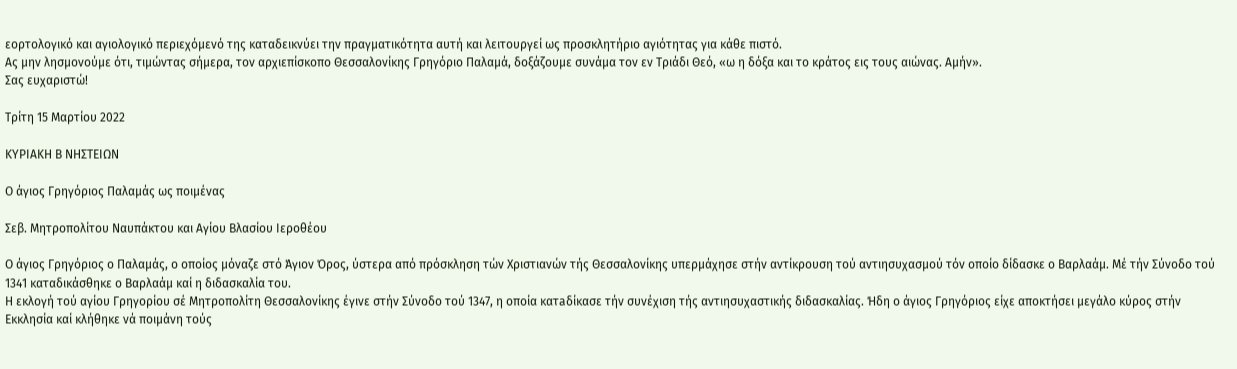εορτολογικό και αγιολογικό περιεχόμενό της καταδεικνύει την πραγματικότητα αυτή και λειτουργεί ως προσκλητήριο αγιότητας για κάθε πιστό.
Ας μην λησμονούμε ότι, τιμώντας σήμερα, τον αρχιεπίσκοπο Θεσσαλονίκης Γρηγόριο Παλαμά, δοξάζουμε συνάμα τον εν Τριάδι Θεό, «ω η δόξα και το κράτος εις τους αιώνας. Αμήν».
Σας ευχαριστώ!

Τρίτη 15 Μαρτίου 2022

ΚΥΡΙΑΚΗ Β ΝΗΣΤΕΙΩΝ

Ο άγιος Γρηγόριος Παλαμάς ως ποιμένας

Σεβ. Μητροπολίτου Ναυπάκτου και Αγίου Βλασίου Ιεροθέου

Ο άγιος Γρηγόριος ο Παλαμάς, ο οποίος μόναζε στό Άγιον Όρος, ύστερα από πρόσκληση τών Χριστιανών τής Θεσσαλονίκης υπερμάχησε στήν αντίκρουση τού αντιησυχασμού τόν οποίο δίδασκε ο Βαρλαάμ. Μέ τήν Σύνοδο τού 1341 καταδικάσθηκε ο Βαρλαάμ καί η διδασκαλία του.
Η εκλογή τού αγίου Γρηγορίου σέ Μητροπολίτη Θεσσαλονίκης έγινε στήν Σύνοδο τού 1347, η οποία κατaδίκασε τήν συνέχιση τής αντιησυχαστικής διδασκαλίας. Ήδη ο άγιος Γρηγόριος είχε αποκτήσει μεγάλο κύρος στήν Εκκλησία καί κλήθηκε νά ποιμάνη τούς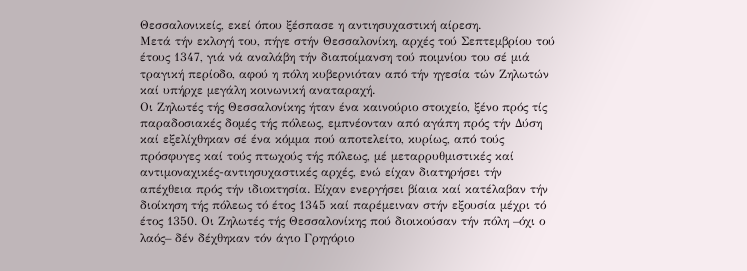Θεσσαλονικείς, εκεί όπου ξέσπασε η αντιησυχαστική αίρεση.
Μετά τήν εκλογή του, πήγε στήν Θεσσαλονίκη, αρχές τού Σεπτεμβρίου τού έτους 1347, γιά νά αναλάβη τήν διαποίμανση τού ποιμνίου του σέ μιά τραγική περίοδο, αφού η πόλη κυβερνιόταν από τήν ηγεσία τών Ζηλωτών καί υπήρχε μεγάλη κοινωνική αναταραχή.
Οι Ζηλωτές τής Θεσσαλονίκης ήταν ένα καινούριο στοιχείο, ξένο πρός τίς παραδοσιακές δομές τής πόλεως, εμπνέονταν από αγάπη πρός τήν Δύση καί εξελίχθηκαν σέ ένα κόμμα πού αποτελείτο, κυρίως, από τούς πρόσφυγες καί τούς πτωχούς τής πόλεως, μέ μεταρρυθμιστικές καί αντιμοναχικές-αντιησυχαστικές αρχές, ενώ είχαν διατηρήσει τήν απέχθεια πρός τήν ιδιοκτησία. Είχαν ενεργήσει βίαια καί κατέλαβαν τήν διοίκηση τής πόλεως τό έτος 1345 καί παρέμειναν στήν εξουσία μέχρι τό έτος 1350. Οι Ζηλωτές τής Θεσσαλονίκης πού διοικούσαν τήν πόλη –όχι ο λαός– δέν δέχθηκαν τόν άγιο Γρηγόριο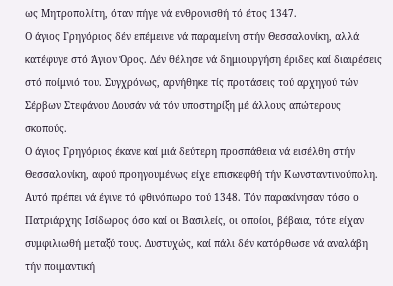ως Μητροπολίτη, όταν πήγε νά ενθρονισθή τό έτος 1347.
Ο άγιος Γρηγόριος δέν επέμεινε νά παραμείνη στήν Θεσσαλονίκη, αλλά κατέφυγε στό Άγιον Όρος. Δέν θέλησε νά δημιουργήση έριδες καί διαιρέσεις στό ποίμνιό του. Συγχρόνως, αρνήθηκε τίς προτάσεις τού αρχηγού τών Σέρβων Στεφάνου Δουσάν νά τόν υποστηρίξη μέ άλλους απώτερους σκοπούς.
Ο άγιος Γρηγόριος έκανε καί μιά δεύτερη προσπάθεια νά εισέλθη στήν Θεσσαλονίκη, αφού προηγουμένως είχε επισκεφθή τήν Κωνσταντινούπολη. Αυτό πρέπει νά έγινε τό φθινόπωρο τού 1348. Τόν παρακίνησαν τόσο ο Πατριάρχης Ισίδωρος όσο καί οι Βασιλείς, οι οποίοι, βέβαια, τότε είχαν συμφιλιωθή μεταξύ τους. Δυστυχώς, καί πάλι δέν κατόρθωσε νά αναλάβη τήν ποιμαντική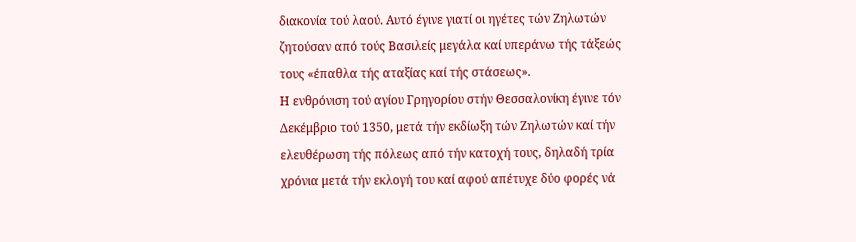διακονία τού λαού. Αυτό έγινε γιατί οι ηγέτες τών Ζηλωτών ζητούσαν από τούς Βασιλείς μεγάλα καί υπεράνω τής τάξεώς τους «έπαθλα τής αταξίας καί τής στάσεως».
Η ενθρόνιση τού αγίου Γρηγορίου στήν Θεσσαλονίκη έγινε τόν Δεκέμβριο τού 1350, μετά τήν εκδίωξη τών Ζηλωτών καί τήν ελευθέρωση τής πόλεως από τήν κατοχή τους, δηλαδή τρία χρόνια μετά τήν εκλογή του καί αφού απέτυχε δύο φορές νά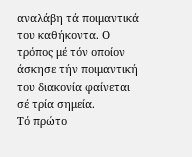αναλάβη τά ποιμαντικά του καθήκοντα. Ο τρόπος μέ τόν οποίον άσκησε τήν ποιμαντική του διακονία φαίνεται σέ τρία σημεία.
Τό πρώτο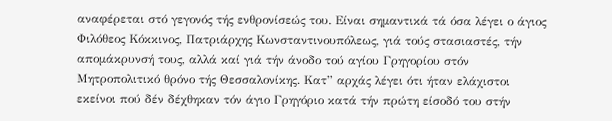αναφέρεται στό γεγονός τής ενθρονίσεώς του. Είναι σημαντικά τά όσα λέγει ο άγιος Φιλόθεος Κόκκινος, Πατριάρχης Κωνσταντινουπόλεως, γιά τούς στασιαστές, τήν απομάκρυνσή τους, αλλά καί γιά τήν άνοδο τού αγίου Γρηγορίου στόν Μητροπολιτικό θρόνο τής Θεσσαλονίκης. Κατ” αρχάς λέγει ότι ήταν ελάχιστοι εκείνοι πού δέν δέχθηκαν τόν άγιο Γρηγόριο κατά τήν πρώτη είσοδό του στήν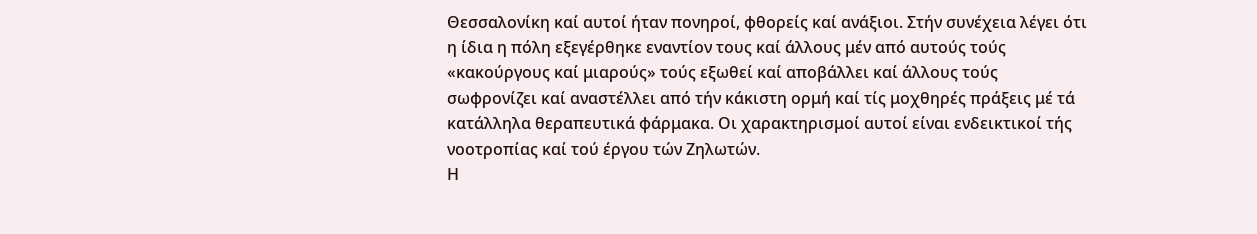Θεσσαλονίκη καί αυτοί ήταν πονηροί, φθορείς καί ανάξιοι. Στήν συνέχεια λέγει ότι η ίδια η πόλη εξεγέρθηκε εναντίον τους καί άλλους μέν από αυτούς τούς «κακούργους καί μιαρούς» τούς εξωθεί καί αποβάλλει καί άλλους τούς σωφρονίζει καί αναστέλλει από τήν κάκιστη ορμή καί τίς μοχθηρές πράξεις μέ τά κατάλληλα θεραπευτικά φάρμακα. Οι χαρακτηρισμοί αυτοί είναι ενδεικτικοί τής νοοτροπίας καί τού έργου τών Ζηλωτών.
Η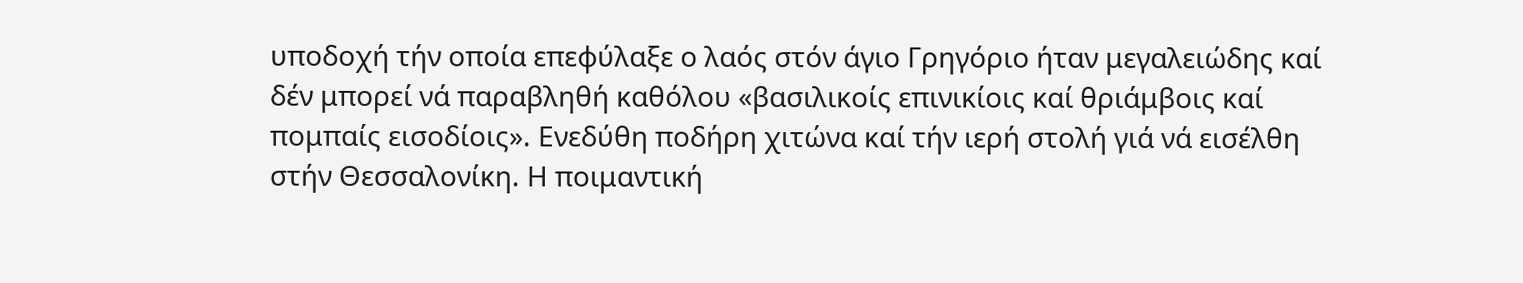υποδοχή τήν οποία επεφύλαξε ο λαός στόν άγιο Γρηγόριο ήταν μεγαλειώδης καί δέν μπορεί νά παραβληθή καθόλου «βασιλικοίς επινικίοις καί θριάμβοις καί πομπαίς εισοδίοις». Ενεδύθη ποδήρη χιτώνα καί τήν ιερή στολή γιά νά εισέλθη στήν Θεσσαλονίκη. Η ποιμαντική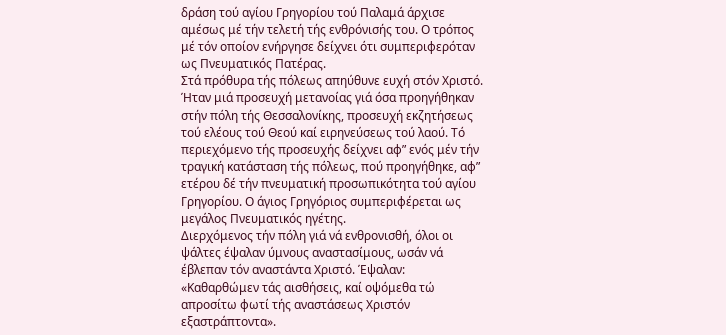δράση τού αγίου Γρηγορίου τού Παλαμά άρχισε αμέσως μέ τήν τελετή τής ενθρόνισής του. Ο τρόπος μέ τόν οποίον ενήργησε δείχνει ότι συμπεριφερόταν ως Πνευματικός Πατέρας.
Στά πρόθυρα τής πόλεως απηύθυνε ευχή στόν Χριστό. Ήταν μιά προσευχή μετανοίας γιά όσα προηγήθηκαν στήν πόλη τής Θεσσαλονίκης, προσευχή εκζητήσεως τού ελέους τού Θεού καί ειρηνεύσεως τού λαού. Τό περιεχόμενο τής προσευχής δείχνει αφ” ενός μέν τήν τραγική κατάσταση τής πόλεως, πού προηγήθηκε, αφ” ετέρου δέ τήν πνευματική προσωπικότητα τού αγίου Γρηγορίου. Ο άγιος Γρηγόριος συμπεριφέρεται ως μεγάλος Πνευματικός ηγέτης.
Διερχόμενος τήν πόλη γιά νά ενθρονισθή, όλοι οι ψάλτες έψαλαν ύμνους αναστασίμους, ωσάν νά έβλεπαν τόν αναστάντα Χριστό. Έψαλαν: «Καθαρθώμεν τάς αισθήσεις, καί οψόμεθα τώ απροσίτω φωτί τής αναστάσεως Χριστόν εξαστράπτοντα».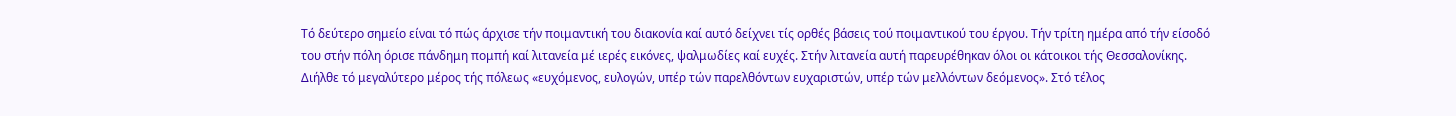Τό δεύτερο σημείο είναι τό πώς άρχισε τήν ποιμαντική του διακονία καί αυτό δείχνει τίς ορθές βάσεις τού ποιμαντικού του έργου. Τήν τρίτη ημέρα από τήν είσοδό του στήν πόλη όρισε πάνδημη πομπή καί λιτανεία μέ ιερές εικόνες, ψαλμωδίες καί ευχές. Στήν λιτανεία αυτή παρευρέθηκαν όλοι οι κάτοικοι τής Θεσσαλονίκης. Διήλθε τό μεγαλύτερο μέρος τής πόλεως «ευχόμενος, ευλογών, υπέρ τών παρελθόντων ευχαριστών, υπέρ τών μελλόντων δεόμενος». Στό τέλος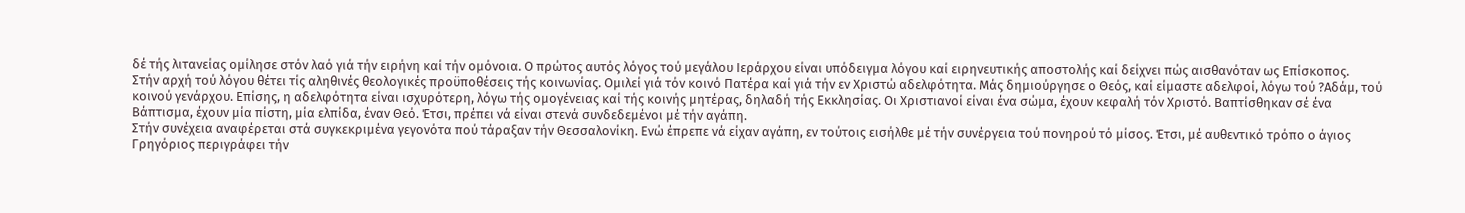δέ τής λιτανείας ομίλησε στόν λαό γιά τήν ειρήνη καί τήν ομόνοια. Ο πρώτος αυτός λόγος τού μεγάλου Ιεράρχου είναι υπόδειγμα λόγου καί ειρηνευτικής αποστολής καί δείχνει πώς αισθανόταν ως Επίσκοπος.
Στήν αρχή τού λόγου θέτει τίς αληθινές θεολογικές προϋποθέσεις τής κοινωνίας. Ομιλεί γιά τόν κοινό Πατέρα καί γιά τήν εν Χριστώ αδελφότητα. Μάς δημιούργησε ο Θεός, καί είμαστε αδελφοί, λόγω τού ?Αδάμ, τού κοινού γενάρχου. Επίσης, η αδελφότητα είναι ισχυρότερη, λόγω τής ομογένειας καί τής κοινής μητέρας, δηλαδή τής Εκκλησίας. Οι Χριστιανοί είναι ένα σώμα, έχουν κεφαλή τόν Χριστό. Βαπτίσθηκαν σέ ένα Βάπτισμα, έχουν μία πίστη, μία ελπίδα, έναν Θεό. Έτσι, πρέπει νά είναι στενά συνδεδεμένοι μέ τήν αγάπη.
Στήν συνέχεια αναφέρεται στά συγκεκριμένα γεγονότα πού τάραξαν τήν Θεσσαλονίκη. Ενώ έπρεπε νά είχαν αγάπη, εν τούτοις εισήλθε μέ τήν συνέργεια τού πονηρού τό μίσος. Έτσι, μέ αυθεντικό τρόπο ο άγιος Γρηγόριος περιγράφει τήν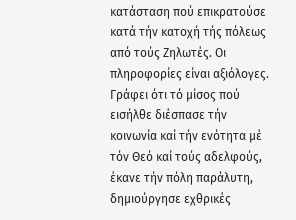κατάσταση πού επικρατούσε κατά τήν κατοχή τής πόλεως από τούς Ζηλωτές. Οι πληροφορίες είναι αξιόλογες.
Γράφει ότι τό μίσος πού εισήλθε διέσπασε τήν κοινωνία καί τήν ενότητα μέ τόν Θεό καί τούς αδελφούς, έκανε τήν πόλη παράλυτη, δημιούργησε εχθρικές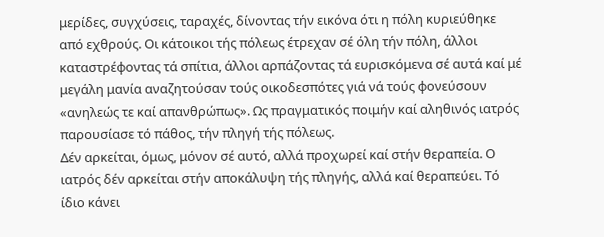μερίδες, συγχύσεις, ταραχές, δίνοντας τήν εικόνα ότι η πόλη κυριεύθηκε από εχθρούς. Οι κάτοικοι τής πόλεως έτρεχαν σέ όλη τήν πόλη, άλλοι καταστρέφοντας τά σπίτια, άλλοι αρπάζοντας τά ευρισκόμενα σέ αυτά καί μέ μεγάλη μανία αναζητούσαν τούς οικοδεσπότες γιά νά τούς φονεύσουν «ανηλεώς τε καί απανθρώπως». Ως πραγματικός ποιμήν καί αληθινός ιατρός παρουσίασε τό πάθος, τήν πληγή τής πόλεως.
Δέν αρκείται, όμως, μόνον σέ αυτό, αλλά προχωρεί καί στήν θεραπεία. Ο ιατρός δέν αρκείται στήν αποκάλυψη τής πληγής, αλλά καί θεραπεύει. Τό ίδιο κάνει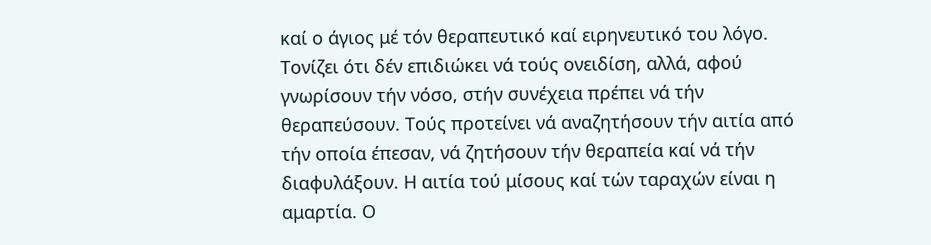καί ο άγιος μέ τόν θεραπευτικό καί ειρηνευτικό του λόγο. Τονίζει ότι δέν επιδιώκει νά τούς ονειδίση, αλλά, αφού γνωρίσουν τήν νόσο, στήν συνέχεια πρέπει νά τήν θεραπεύσουν. Τούς προτείνει νά αναζητήσουν τήν αιτία από τήν οποία έπεσαν, νά ζητήσουν τήν θεραπεία καί νά τήν διαφυλάξουν. Η αιτία τού μίσους καί τών ταραχών είναι η αμαρτία. Ο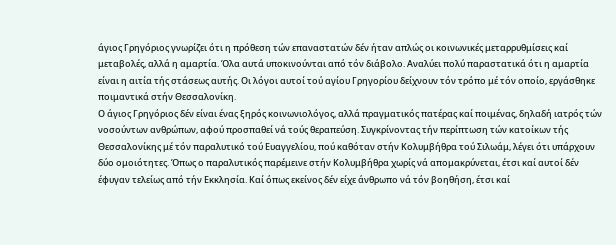άγιος Γρηγόριος γνωρίζει ότι η πρόθεση τών επαναστατών δέν ήταν απλώς οι κοινωνικές μεταρρυθμίσεις καί μεταβολές, αλλά η αμαρτία. Όλα αυτά υποκινούνται από τόν διάβολο. Αναλύει πολύ παραστατικά ότι η αμαρτία είναι η αιτία τής στάσεως αυτής. Οι λόγοι αυτοί τού αγίου Γρηγορίου δείχνουν τόν τρόπο μέ τόν οποίο, εργάσθηκε ποιμαντικά στήν Θεσσαλονίκη.
Ο άγιος Γρηγόριος δέν είναι ένας ξηρός κοινωνιολόγος, αλλά πραγματικός πατέρας καί ποιμένας, δηλαδή ιατρός τών νοσούντων ανθρώπων, αφού προσπαθεί νά τούς θεραπεύση. Συγκρίνοντας τήν περίπτωση τών κατοίκων τής Θεσσαλονίκης μέ τόν παραλυτικό τού Ευαγγελίου, πού καθόταν στήν Κολυμβήθρα τού Σιλωάμ, λέγει ότι υπάρχουν δύο ομοιότητες. Όπως ο παραλυτικός παρέμεινε στήν Κολυμβήθρα χωρίς νά απομακρύνεται, έτσι καί αυτοί δέν έφυγαν τελείως από τήν Εκκλησία. Καί όπως εκείνος δέν είχε άνθρωπο νά τόν βοηθήση, έτσι καί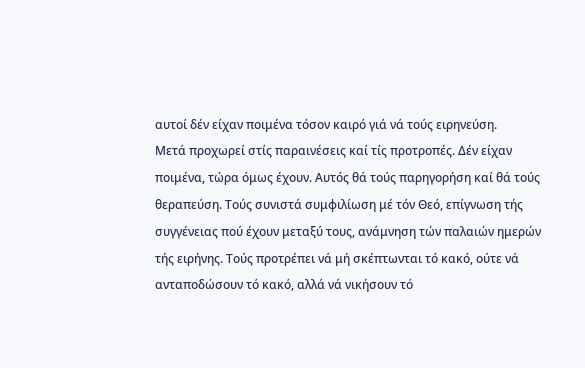αυτοί δέν είχαν ποιμένα τόσον καιρό γιά νά τούς ειρηνεύση.
Μετά προχωρεί στίς παραινέσεις καί τίς προτροπές. Δέν είχαν ποιμένα, τώρα όμως έχουν. Αυτός θά τούς παρηγορήση καί θά τούς θεραπεύση. Τούς συνιστά συμφιλίωση μέ τόν Θεό, επίγνωση τής συγγένειας πού έχουν μεταξύ τους, ανάμνηση τών παλαιών ημερών τής ειρήνης. Τούς προτρέπει νά μή σκέπτωνται τό κακό, ούτε νά ανταποδώσουν τό κακό, αλλά νά νικήσουν τό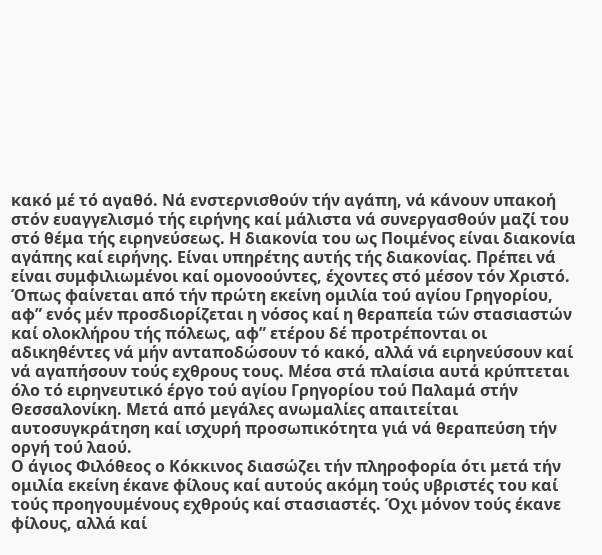κακό μέ τό αγαθό. Νά ενστερνισθούν τήν αγάπη, νά κάνουν υπακοή στόν ευαγγελισμό τής ειρήνης καί μάλιστα νά συνεργασθούν μαζί του στό θέμα τής ειρηνεύσεως. Η διακονία του ως Ποιμένος είναι διακονία αγάπης καί ειρήνης. Είναι υπηρέτης αυτής τής διακονίας. Πρέπει νά είναι συμφιλιωμένοι καί ομονοούντες, έχοντες στό μέσον τόν Χριστό.
Όπως φαίνεται από τήν πρώτη εκείνη ομιλία τού αγίου Γρηγορίου, αφ” ενός μέν προσδιορίζεται η νόσος καί η θεραπεία τών στασιαστών καί ολοκλήρου τής πόλεως, αφ” ετέρου δέ προτρέπονται οι αδικηθέντες νά μήν ανταποδώσουν τό κακό, αλλά νά ειρηνεύσουν καί νά αγαπήσουν τούς εχθρους τους. Μέσα στά πλαίσια αυτά κρύπτεται όλο τό ειρηνευτικό έργο τού αγίου Γρηγορίου τού Παλαμά στήν Θεσσαλονίκη. Μετά από μεγάλες ανωμαλίες απαιτείται αυτοσυγκράτηση καί ισχυρή προσωπικότητα γιά νά θεραπεύση τήν οργή τού λαού.
Ο άγιος Φιλόθεος ο Κόκκινος διασώζει τήν πληροφορία ότι μετά τήν ομιλία εκείνη έκανε φίλους καί αυτούς ακόμη τούς υβριστές του καί τούς προηγουμένους εχθρούς καί στασιαστές. Όχι μόνον τούς έκανε φίλους, αλλά καί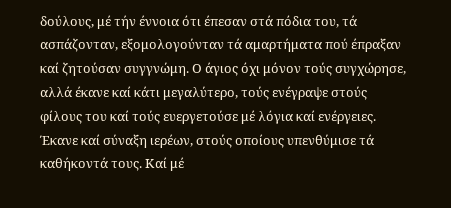δούλους, μέ τήν έννοια ότι έπεσαν στά πόδια του, τά ασπάζονταν, εξομολογούνταν τά αμαρτήματα πού έπραξαν καί ζητούσαν συγγνώμη. Ο άγιος όχι μόνον τούς συγχώρησε, αλλά έκανε καί κάτι μεγαλύτερο, τούς ενέγραψε στούς φίλους του καί τούς ευεργετούσε μέ λόγια καί ενέργειες. Έκανε καί σύναξη ιερέων, στούς οποίους υπενθύμισε τά καθήκοντά τους. Καί μέ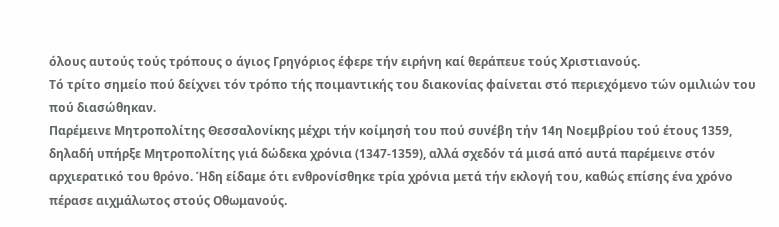όλους αυτούς τούς τρόπους ο άγιος Γρηγόριος έφερε τήν ειρήνη καί θεράπευε τούς Χριστιανούς.
Τό τρίτο σημείο πού δείχνει τόν τρόπο τής ποιμαντικής του διακονίας φαίνεται στό περιεχόμενο τών ομιλιών του πού διασώθηκαν.
Παρέμεινε Μητροπολίτης Θεσσαλονίκης μέχρι τήν κοίμησή του πού συνέβη τήν 14η Νοεμβρίου τού έτους 1359, δηλαδή υπήρξε Μητροπολίτης γιά δώδεκα χρόνια (1347-1359), αλλά σχεδόν τά μισά από αυτά παρέμεινε στόν αρχιερατικό του θρόνο. Ήδη είδαμε ότι ενθρονίσθηκε τρία χρόνια μετά τήν εκλογή του, καθώς επίσης ένα χρόνο πέρασε αιχμάλωτος στούς Οθωμανούς.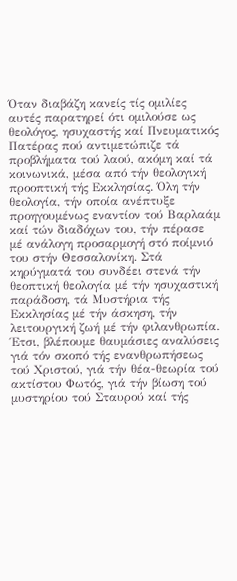Όταν διαβάζη κανείς τίς ομιλίες αυτές παρατηρεί ότι ομιλούσε ως θεολόγος, ησυχαστής καί Πνευματικός Πατέρας πού αντιμετώπιζε τά προβλήματα τού λαού, ακόμη καί τά κοινωνικά, μέσα από τήν θεολογική προοπτική τής Εκκλησίας. Όλη τήν θεολογία, τήν οποία ανέπτυξε προηγουμένως εναντίον τού Βαρλαάμ καί τών διαδόχων του, τήν πέρασε μέ ανάλογη προσαρμογή στό ποίμνιό του στήν Θεσσαλονίκη. Στά κηρύγματά του συνδέει στενά τήν θεοπτική θεολογία μέ τήν ησυχαστική παράδοση, τά Μυστήρια τής Εκκλησίας μέ τήν άσκηση, τήν λειτουργική ζωή μέ τήν φιλανθρωπία.
Έτσι, βλέπουμε θαυμάσιες αναλύσεις γιά τόν σκοπό τής ενανθρωπήσεως τού Χριστού, γιά τήν θέα-θεωρία τού ακτίστου Φωτός, γιά τήν βίωση τού μυστηρίου τού Σταυρού καί τής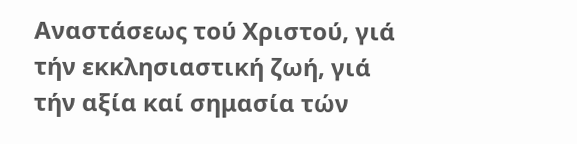Αναστάσεως τού Χριστού, γιά τήν εκκλησιαστική ζωή, γιά τήν αξία καί σημασία τών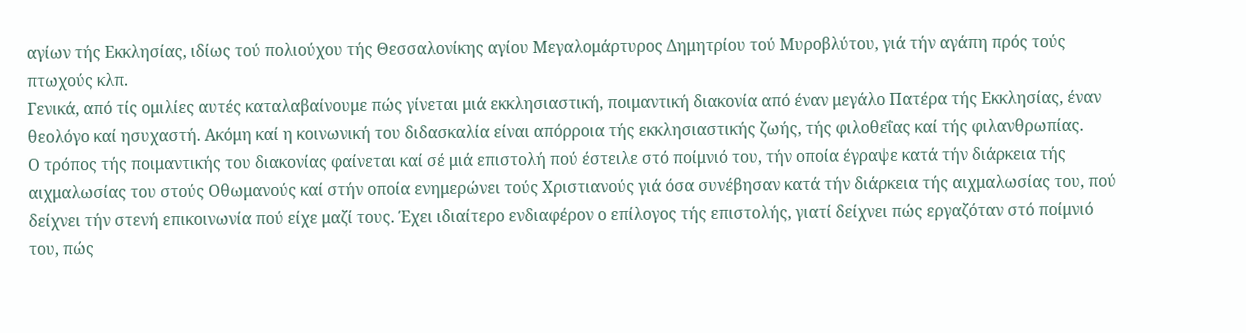αγίων τής Εκκλησίας, ιδίως τού πολιούχου τής Θεσσαλονίκης αγίου Μεγαλομάρτυρος Δημητρίου τού Μυροβλύτου, γιά τήν αγάπη πρός τούς πτωχούς κλπ.
Γενικά, από τίς ομιλίες αυτές καταλαβαίνουμε πώς γίνεται μιά εκκλησιαστική, ποιμαντική διακονία από έναν μεγάλο Πατέρα τής Εκκλησίας, έναν θεολόγο καί ησυχαστή. Ακόμη καί η κοινωνική του διδασκαλία είναι απόρροια τής εκκλησιαστικής ζωής, τής φιλοθεΐας καί τής φιλανθρωπίας.
Ο τρόπος τής ποιμαντικής του διακονίας φαίνεται καί σέ μιά επιστολή πού έστειλε στό ποίμνιό του, τήν οποία έγραψε κατά τήν διάρκεια τής αιχμαλωσίας του στούς Οθωμανούς καί στήν οποία ενημερώνει τούς Χριστιανούς γιά όσα συνέβησαν κατά τήν διάρκεια τής αιχμαλωσίας του, πού δείχνει τήν στενή επικοινωνία πού είχε μαζί τους. Έχει ιδιαίτερο ενδιαφέρον ο επίλογος τής επιστολής, γιατί δείχνει πώς εργαζόταν στό ποίμνιό του, πώς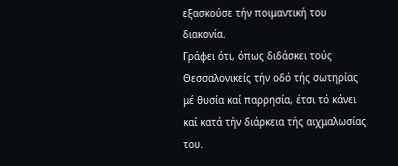εξασκούσε τήν ποιμαντική του διακονία.
Γράφει ότι, όπως διδάσκει τούς Θεσσαλονικείς τήν οδό τής σωτηρίας μέ θυσία καί παρρησία, έτσι τό κάνει καί κατά τήν διάρκεια τής αιχμαλωσίας του.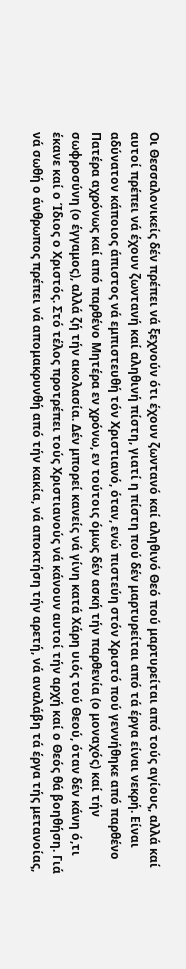Οι Θεσσαλονικείς δέν πρέπει νά ξεχνούν ότι έχουν ζωντανό καί αληθινό Θεό πού μαρτυρείται από τούς αγίους, αλλά καί αυτοί πρέπει νά έχουν ζωντανή καί αληθινή πίστη, γιατί η πίστη πού δέν μαρτυρείται από τά έργα είναι νεκρή. Είναι αδύνατον κάποιος άπιστος νά εμπιστευθή τόν Χριστιανό, όταν, ενώ πιστεύη στόν Χριστό πού γεννήθηκε από παρθένο Πατέρα αχρόνως καί από παρθένο Μητέρα εν χρόνω, εν τούτοις όμως δέν ασκή τήν παρθενία (ο μοναχός) καί τήν σωφροσύνη (ο έγγαμος), αλλά ζή τήν ακολασία. Δέν μπορεί κανείς νά γίνη κατά Χάρη υιός τού Θεού, όταν δέν κάνη ό,τι έκανε καί ο Ίδιος ο Χριστός. Στό τέλος προτρέπει τούς Χριστιανούς νά κάνουν αυτοί τήν αρχή καί ο Θεός θά βοηθήση. Γιά νά σωθή ο άνθρωπος πρέπει νά απομακρυνθή από τήν κακία, νά αποκτήση τήν αρετή, νά αναλάβη τά έργα τής μετανοίας,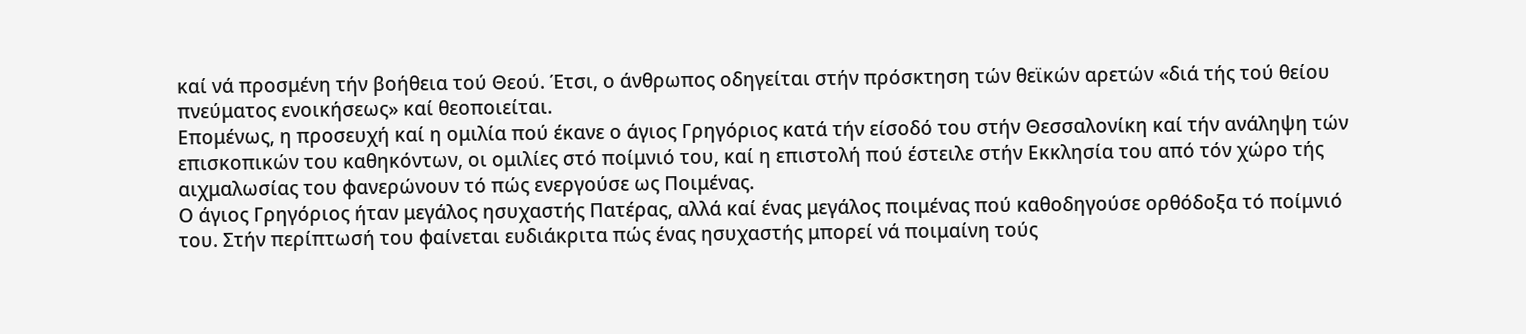καί νά προσμένη τήν βοήθεια τού Θεού. Έτσι, ο άνθρωπος οδηγείται στήν πρόσκτηση τών θεϊκών αρετών «διά τής τού θείου πνεύματος ενοικήσεως» καί θεοποιείται.
Επομένως, η προσευχή καί η ομιλία πού έκανε ο άγιος Γρηγόριος κατά τήν είσοδό του στήν Θεσσαλονίκη καί τήν ανάληψη τών επισκοπικών του καθηκόντων, οι ομιλίες στό ποίμνιό του, καί η επιστολή πού έστειλε στήν Εκκλησία του από τόν χώρο τής αιχμαλωσίας του φανερώνουν τό πώς ενεργούσε ως Ποιμένας.
Ο άγιος Γρηγόριος ήταν μεγάλος ησυχαστής Πατέρας, αλλά καί ένας μεγάλος ποιμένας πού καθοδηγούσε ορθόδοξα τό ποίμνιό του. Στήν περίπτωσή του φαίνεται ευδιάκριτα πώς ένας ησυχαστής μπορεί νά ποιμαίνη τούς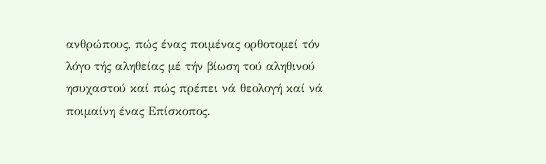ανθρώπους, πώς ένας ποιμένας ορθοτομεί τόν λόγο τής αληθείας μέ τήν βίωση τού αληθινού ησυχαστού καί πώς πρέπει νά θεολογή καί νά ποιμαίνη ένας Επίσκοπος.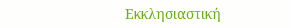Εκκλησιαστική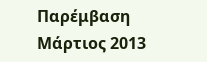Παρέμβαση Μάρτιος 2013